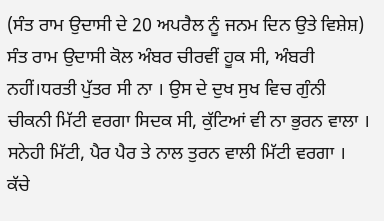(ਸੰਤ ਰਾਮ ਉਦਾਸੀ ਦੇ 20 ਅਪਰੈਲ ਨੂੰ ਜਨਮ ਦਿਨ ਉਤੇ ਵਿਸ਼ੇਸ਼)
ਸੰਤ ਰਾਮ ਉਦਾਸੀ ਕੋਲ ਅੰਬਰ ਚੀਰਵੀਂ ਹੂਕ ਸੀ, ਅੰਬਰੀ ਨਹੀਂ।ਧਰਤੀ ਪੁੱਤਰ ਸੀ ਨਾ । ਉਸ ਦੇ ਦੁਖ ਸੁਖ ਵਿਚ ਗੁੰਨੀ ਚੀਕਨੀ ਮਿੱਟੀ ਵਰਗਾ ਸਿਦਕ ਸੀ, ਕੁੱਟਿਆਂ ਵੀ ਨਾ ਭੁਰਨ ਵਾਲਾ । ਸਨੇਹੀ ਮਿੱਟੀ, ਪੈਰ ਪੈਰ ਤੇ ਨਾਲ ਤੁਰਨ ਵਾਲੀ ਮਿੱਟੀ ਵਰਗਾ । ਕੱਚੇ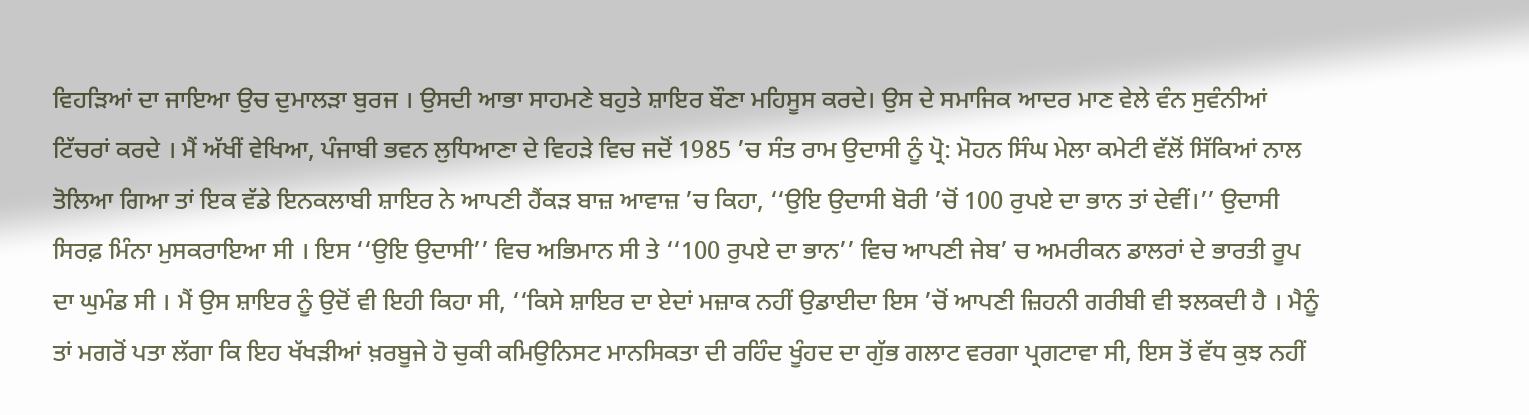ਵਿਹੜਿਆਂ ਦਾ ਜਾਇਆ ਉਚ ਦੁਮਾਲੜਾ ਬੁਰਜ । ਉਸਦੀ ਆਭਾ ਸਾਹਮਣੇ ਬਹੁਤੇ ਸ਼ਾਇਰ ਬੌਣਾ ਮਹਿਸੂਸ ਕਰਦੇ। ਉਸ ਦੇ ਸਮਾਜਿਕ ਆਦਰ ਮਾਣ ਵੇਲੇ ਵੰਨ ਸੁਵੰਨੀਆਂ ਟਿੱਚਰਾਂ ਕਰਦੇ । ਮੈਂ ਅੱਖੀਂ ਵੇਖਿਆ, ਪੰਜਾਬੀ ਭਵਨ ਲੁਧਿਆਣਾ ਦੇ ਵਿਹੜੇ ਵਿਚ ਜਦੋਂ 1985 ’ਚ ਸੰਤ ਰਾਮ ਉਦਾਸੀ ਨੂੰ ਪ੍ਰੋ: ਮੋਹਨ ਸਿੰਘ ਮੇਲਾ ਕਮੇਟੀ ਵੱਲੋਂ ਸਿੱਕਿਆਂ ਨਾਲ ਤੋਲਿਆ ਗਿਆ ਤਾਂ ਇਕ ਵੱਡੇ ਇਨਕਲਾਬੀ ਸ਼ਾਇਰ ਨੇ ਆਪਣੀ ਹੈਂਕੜ ਬਾਜ਼ ਆਵਾਜ਼ ’ਚ ਕਿਹਾ, ‘‘ਉਇ ਉਦਾਸੀ ਬੋਰੀ ’ਚੋਂ 100 ਰੁਪਏ ਦਾ ਭਾਨ ਤਾਂ ਦੇਵੀਂ।’’ ਉਦਾਸੀ ਸਿਰਫ਼ ਮਿੰਨਾ ਮੁਸਕਰਾਇਆ ਸੀ । ਇਸ ‘‘ਉਇ ਉਦਾਸੀ’’ ਵਿਚ ਅਭਿਮਾਨ ਸੀ ਤੇ ‘‘100 ਰੁਪਏ ਦਾ ਭਾਨ’’ ਵਿਚ ਆਪਣੀ ਜੇਬ’ ਚ ਅਮਰੀਕਨ ਡਾਲਰਾਂ ਦੇ ਭਾਰਤੀ ਰੂਪ ਦਾ ਘੁਮੰਡ ਸੀ । ਮੈਂ ਉਸ ਸ਼ਾਇਰ ਨੂੰ ਉਦੋਂ ਵੀ ਇਹੀ ਕਿਹਾ ਸੀ, ‘‘ਕਿਸੇ ਸ਼ਾਇਰ ਦਾ ਏਦਾਂ ਮਜ਼ਾਕ ਨਹੀਂ ਉਡਾਈਦਾ ਇਸ ’ਚੋਂ ਆਪਣੀ ਜ਼ਿਹਨੀ ਗਰੀਬੀ ਵੀ ਝਲਕਦੀ ਹੈ । ਮੈਨੂੰ ਤਾਂ ਮਗਰੋਂ ਪਤਾ ਲੱਗਾ ਕਿ ਇਹ ਖੱਖੜੀਆਂ ਖ਼ਰਬੂਜੇ ਹੋ ਚੁਕੀ ਕਮਿਉਨਿਸਟ ਮਾਨਸਿਕਤਾ ਦੀ ਰਹਿੰਦ ਖੂੰਹਦ ਦਾ ਗੁੱਭ ਗਲਾਟ ਵਰਗਾ ਪ੍ਰਗਟਾਵਾ ਸੀ, ਇਸ ਤੋਂ ਵੱਧ ਕੁਝ ਨਹੀਂ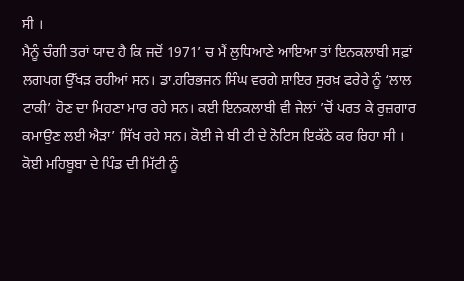ਸੀ ।
ਮੈਨੂੰ ਚੰਗੀ ਤਰਾਂ ਯਾਦ ਹੈ ਕਿ ਜਦੋਂ 1971’ ਚ ਮੈਂ ਲੁਧਿਆਣੇ ਆਇਆ ਤਾਂ ਇਨਕਲਾਬੀ ਸਫ਼ਾਂ ਲਗਪਗ ਉੱਖੜ ਰਹੀਆਂ ਸਨ। ਡਾ.ਹਰਿਭਜਨ ਸਿੰਘ ਵਰਗੇ ਸ਼ਾਇਰ ਸੁਰਖ਼ ਫਰੇਰੇ ਨੂੰ ‘ਲਾਲ ਟਾਕੀ’ ਹੋਣ ਦਾ ਮਿਹਣਾ ਮਾਰ ਰਹੇ ਸਨ। ਕਈ ਇਨਕਲਾਬੀ ਵੀ ਜੇਲਾਂ ’ਚੋਂ ਪਰਤ ਕੇ ਰੁਜ਼ਗਾਰ ਕਮਾਉਣ ਲਈ ਐੜਾ’ ਸਿੱਖ ਰਹੇ ਸਨ। ਕੋਈ ਜੇ ਬੀ ਟੀ ਦੇ ਨੋਟਿਸ ਇਕੱਠੇ ਕਰ ਰਿਹਾ ਸੀ । ਕੋਈ ਮਹਿਬੂਬਾ ਦੇ ਪਿੰਡ ਦੀ ਮਿੱਟੀ ਨੂੰ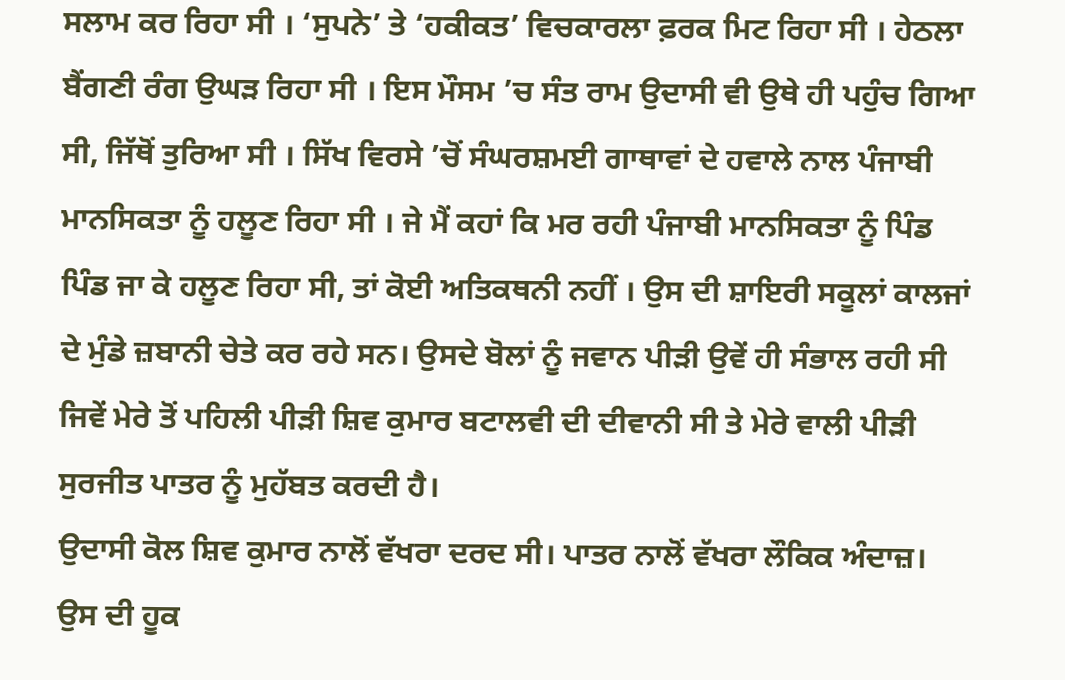ਸਲਾਮ ਕਰ ਰਿਹਾ ਸੀ । ‘ਸੁਪਨੇ’ ਤੇ ‘ਹਕੀਕਤ’ ਵਿਚਕਾਰਲਾ ਫ਼ਰਕ ਮਿਟ ਰਿਹਾ ਸੀ । ਹੇਠਲਾ ਬੈਂਗਣੀ ਰੰਗ ਉਘੜ ਰਿਹਾ ਸੀ । ਇਸ ਮੌਸਮ ’ਚ ਸੰਤ ਰਾਮ ਉਦਾਸੀ ਵੀ ਉਥੇ ਹੀ ਪਹੁੰਚ ਗਿਆ ਸੀ, ਜਿੱਥੋਂ ਤੁਰਿਆ ਸੀ । ਸਿੱਖ ਵਿਰਸੇ ’ਚੋਂ ਸੰਘਰਸ਼ਮਈ ਗਾਥਾਵਾਂ ਦੇ ਹਵਾਲੇ ਨਾਲ ਪੰਜਾਬੀ ਮਾਨਸਿਕਤਾ ਨੂੰ ਹਲੂਣ ਰਿਹਾ ਸੀ । ਜੇ ਮੈਂ ਕਹਾਂ ਕਿ ਮਰ ਰਹੀ ਪੰਜਾਬੀ ਮਾਨਸਿਕਤਾ ਨੂੰ ਪਿੰਡ ਪਿੰਡ ਜਾ ਕੇ ਹਲੂਣ ਰਿਹਾ ਸੀ, ਤਾਂ ਕੋਈ ਅਤਿਕਥਨੀ ਨਹੀਂ । ਉਸ ਦੀ ਸ਼ਾਇਰੀ ਸਕੂਲਾਂ ਕਾਲਜਾਂ ਦੇ ਮੁੰਡੇ ਜ਼ਬਾਨੀ ਚੇਤੇ ਕਰ ਰਹੇ ਸਨ। ਉਸਦੇ ਬੋਲਾਂ ਨੂੰ ਜਵਾਨ ਪੀੜੀ ਉਵੇਂ ਹੀ ਸੰਭਾਲ ਰਹੀ ਸੀ ਜਿਵੇਂ ਮੇਰੇ ਤੋਂ ਪਹਿਲੀ ਪੀੜੀ ਸ਼ਿਵ ਕੁਮਾਰ ਬਟਾਲਵੀ ਦੀ ਦੀਵਾਨੀ ਸੀ ਤੇ ਮੇਰੇ ਵਾਲੀ ਪੀੜੀ ਸੁਰਜੀਤ ਪਾਤਰ ਨੂੰ ਮੁਹੱਬਤ ਕਰਦੀ ਹੈ।
ਉਦਾਸੀ ਕੋਲ ਸ਼ਿਵ ਕੁਮਾਰ ਨਾਲੋਂ ਵੱਖਰਾ ਦਰਦ ਸੀ। ਪਾਤਰ ਨਾਲੋਂ ਵੱਖਰਾ ਲੌਕਿਕ ਅੰਦਾਜ਼। ਉਸ ਦੀ ਹੂਕ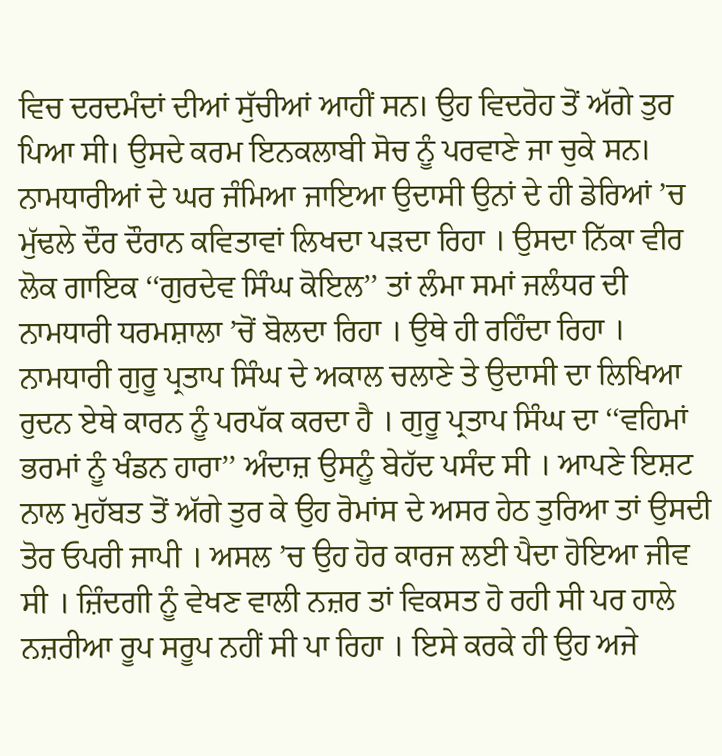ਵਿਚ ਦਰਦਮੰਦਾਂ ਦੀਆਂ ਸੁੱਚੀਆਂ ਆਹੀਂ ਸਨ। ਉਹ ਵਿਦਰੋਹ ਤੋਂ ਅੱਗੇ ਤੁਰ ਪਿਆ ਸੀ। ਉਸਦੇ ਕਰਮ ਇਨਕਲਾਬੀ ਸੋਚ ਨੂੰ ਪਰਵਾਣੇ ਜਾ ਚੁਕੇ ਸਨ। ਨਾਮਧਾਰੀਆਂ ਦੇ ਘਰ ਜੰਮਿਆ ਜਾਇਆ ਉਦਾਸੀ ਉਨਾਂ ਦੇ ਹੀ ਡੇਰਿਆਂ ’ਚ ਮੁੱਢਲੇ ਦੌਰ ਦੌਰਾਨ ਕਵਿਤਾਵਾਂ ਲਿਖਦਾ ਪੜਦਾ ਰਿਹਾ । ਉਸਦਾ ਨਿੱਕਾ ਵੀਰ ਲੋਕ ਗਾਇਕ ‘‘ਗੁਰਦੇਵ ਸਿੰਘ ਕੋਇਲ’’ ਤਾਂ ਲੰਮਾ ਸਮਾਂ ਜਲੰਧਰ ਦੀ ਨਾਮਧਾਰੀ ਧਰਮਸ਼ਾਲਾ ’ਚੋਂ ਬੋਲਦਾ ਰਿਹਾ । ਉਥੇ ਹੀ ਰਹਿੰਦਾ ਰਿਹਾ । ਨਾਮਧਾਰੀ ਗੁਰੂ ਪ੍ਰਤਾਪ ਸਿੰਘ ਦੇ ਅਕਾਲ ਚਲਾਣੇ ਤੇ ਉਦਾਸੀ ਦਾ ਲਿਖਿਆ ਰੁਦਨ ਏਥੇ ਕਾਰਨ ਨੂੰ ਪਰਪੱਕ ਕਰਦਾ ਹੈ । ਗੁਰੂ ਪ੍ਰਤਾਪ ਸਿੰਘ ਦਾ ‘‘ਵਹਿਮਾਂ ਭਰਮਾਂ ਨੂੰ ਖੰਡਨ ਹਾਰਾ’’ ਅੰਦਾਜ਼ ਉਸਨੂੰ ਬੇਹੱਦ ਪਸੰਦ ਸੀ । ਆਪਣੇ ਇਸ਼ਟ ਨਾਲ ਮੁਹੱਬਤ ਤੋਂ ਅੱਗੇ ਤੁਰ ਕੇ ਉਹ ਰੋਮਾਂਸ ਦੇ ਅਸਰ ਹੇਠ ਤੁਰਿਆ ਤਾਂ ਉਸਦੀ ਤੋਰ ਓਪਰੀ ਜਾਪੀ । ਅਸਲ ’ਚ ਉਹ ਹੋਰ ਕਾਰਜ ਲਈ ਪੈਦਾ ਹੋਇਆ ਜੀਵ ਸੀ । ਜ਼ਿੰਦਗੀ ਨੂੰ ਵੇਖਣ ਵਾਲੀ ਨਜ਼ਰ ਤਾਂ ਵਿਕਸਤ ਹੋ ਰਹੀ ਸੀ ਪਰ ਹਾਲੇ ਨਜ਼ਰੀਆ ਰੂਪ ਸਰੂਪ ਨਹੀਂ ਸੀ ਪਾ ਰਿਹਾ । ਇਸੇ ਕਰਕੇ ਹੀ ਉਹ ਅਜੇ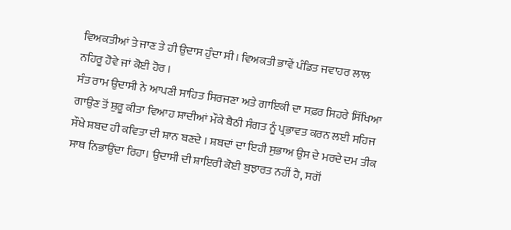ਵਿਅਕਤੀਆਂ ਤੇ ਜਾਣ ਤੇ ਹੀ ਉਦਾਸ ਹੁੰਦਾ ਸੀ। ਵਿਅਕਤੀ ਭਾਵੇਂ ਪੰਡਿਤ ਜਵਾਹਰ ਲਾਲ ਨਹਿਰੂ ਹੋਵੇ ਜਾਂ ਕੋਈ ਹੋਰ ।
ਸੰਤ ਰਾਮ ਉਦਾਸੀ ਨੇ ਆਪਣੀ ਸਾਹਿਤ ਸਿਰਜਣਾ ਅਤੇ ਗਾਇਕੀ ਦਾ ਸਫ਼ਰ ਸਿਹਰੇ ਸਿੱਖਿਆ ਗਾਉਣ ਤੋਂ ਸ਼ੁਰੂ ਕੀਤਾ ਵਿਆਹ ਸ਼ਾਦੀਆਂ ਮੌਕੇ ਬੈਠੀ ਸੰਗਤ ਨੂੰ ਪ੍ਰਭਾਵਤ ਕਰਨ ਲਈ ਸਹਿਜ ਸੌਖੇ ਸ਼ਬਦ ਹੀ ਕਵਿਤਾ ਦੀ ਸ਼ਾਨ ਬਣਦੇ । ਸ਼ਬਦਾਂ ਦਾ ਇਹੀ ਸੁਭਾਅ ਉਸ ਦੇ ਮਰਦੇ ਦਮ ਤੀਕ ਸਾਥ ਨਿਭਾਉਂਦਾ ਰਿਹਾ। ਉਦਾਸੀ ਦੀ ਸ਼ਾਇਰੀ ਕੋਈ ਬੁਝਾਰਤ ਨਹੀਂ ਹੈ, ਸਗੋਂ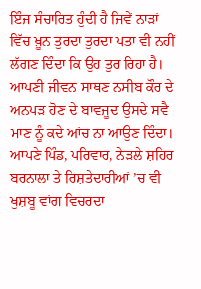ਇੰਜ ਸੰਚਾਰਿਤ ਹੁੰਦੀ ਹੈ ਜਿਵੇਂ ਨਾੜਾਂ ਵਿੱਚ ਖ਼ੂਨ ਤੁਰਦਾ ਤੁਰਦਾ ਪਤਾ ਵੀ ਨਹੀਂ ਲੱਗਣ ਦਿੰਦਾ ਕਿ ਉਹ ਤੁਰ ਰਿਹਾ ਹੈ। ਆਪਣੀ ਜੀਵਨ ਸਾਥਣ ਨਸੀਬ ਕੌਰ ਦੇ ਅਨਪੜ ਹੋਣ ਦੇ ਬਾਵਜੂਦ ਉਸਦੇ ਸਵੈ ਮਾਣ ਨੂੰ ਕਦੇ ਆਂਚ ਨਾ ਆਉਣ ਦਿੰਦਾ। ਆਪਣੇ ਪਿੰਡ, ਪਰਿਵਾਰ, ਨੇੜਲੇ ਸ਼ਹਿਰ ਬਰਨਾਲਾ ਤੇ ਰਿਸ਼ਤੇਦਾਰੀਆਂ ’ਚ ਵੀ ਖੁਸ਼ਬੂ ਵਾਂਗ ਵਿਚਰਦਾ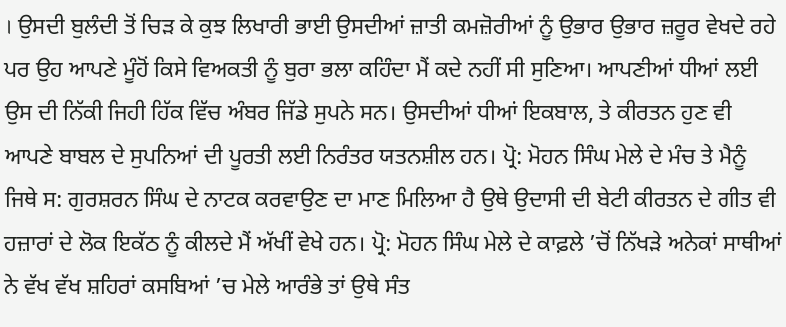। ਉਸਦੀ ਬੁਲੰਦੀ ਤੋਂ ਚਿੜ ਕੇ ਕੁਝ ਲਿਖਾਰੀ ਭਾਈ ਉਸਦੀਆਂ ਜ਼ਾਤੀ ਕਮਜ਼ੋਰੀਆਂ ਨੂੰ ਉਭਾਰ ਉਭਾਰ ਜ਼ਰੂਰ ਵੇਖਦੇ ਰਹੇ ਪਰ ਉਹ ਆਪਣੇ ਮੂੰਹੋਂ ਕਿਸੇ ਵਿਅਕਤੀ ਨੂੰ ਬੁਰਾ ਭਲਾ ਕਹਿੰਦਾ ਮੈਂ ਕਦੇ ਨਹੀਂ ਸੀ ਸੁਣਿਆ। ਆਪਣੀਆਂ ਧੀਆਂ ਲਈ ਉਸ ਦੀ ਨਿੱਕੀ ਜਿਹੀ ਹਿੱਕ ਵਿੱਚ ਅੰਬਰ ਜਿੱਡੇ ਸੁਪਨੇ ਸਨ। ਉਸਦੀਆਂ ਧੀਆਂ ਇਕਬਾਲ, ਤੇ ਕੀਰਤਨ ਹੁਣ ਵੀ ਆਪਣੇ ਬਾਬਲ ਦੇ ਸੁਪਨਿਆਂ ਦੀ ਪੂਰਤੀ ਲਈ ਨਿਰੰਤਰ ਯਤਨਸ਼ੀਲ ਹਨ। ਪ੍ਰੋ: ਮੋਹਨ ਸਿੰਘ ਮੇਲੇ ਦੇ ਮੰਚ ਤੇ ਮੈਨੂੰ ਜਿਥੇ ਸ: ਗੁਰਸ਼ਰਨ ਸਿੰਘ ਦੇ ਨਾਟਕ ਕਰਵਾਉਣ ਦਾ ਮਾਣ ਮਿਲਿਆ ਹੈ ਉਥੇ ਉਦਾਸੀ ਦੀ ਬੇਟੀ ਕੀਰਤਨ ਦੇ ਗੀਤ ਵੀ ਹਜ਼ਾਰਾਂ ਦੇ ਲੋਕ ਇਕੱਠ ਨੂੰ ਕੀਲਦੇ ਮੈਂ ਅੱਖੀਂ ਵੇਖੇ ਹਨ। ਪ੍ਰੋ: ਮੋਹਨ ਸਿੰਘ ਮੇਲੇ ਦੇ ਕਾਫ਼ਲੇ ’ਚੋਂ ਨਿੱਖੜੇ ਅਨੇਕਾਂ ਸਾਥੀਆਂ ਨੇ ਵੱਖ ਵੱਖ ਸ਼ਹਿਰਾਂ ਕਸਬਿਆਂ ’ਚ ਮੇਲੇ ਆਰੰਭੇ ਤਾਂ ਉਥੇ ਸੰਤ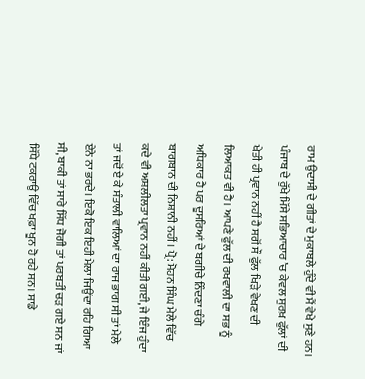ਰਾਮ ਉਦਾਸੀ ਦੇ ਗੀਤਾਂ ਦੇ ਮੁਕਾਬਲੇ ਹੁੰਦੇ ਵੀ ਮੈਂ ਵੇਖੇ ਸੁਣੇ ਹਨ। ਪੰਜਾਬ ਦੇ ਰੁੱਖੇ ਮਿੱਸੇ ਸਭਿਆਚਾਰ ’ਚ ਕੇਵਲ ਸੁਰਖ਼ ਫੁੱਲਾਂ ਦੀ ਖੇਤੀ ਹੀ ਪ੍ਰਵਾਨ ਨਹੀਂ ਹੈ ਸਗੋਂ ਸੌ ਫੁੱਲ ਖਿੜੇ ਵੇਖਣ ਦੀ ਲਿਆਕਤ ਵੀ ਹੈ। ਆਪਣੇ ਫੁੱਲ ਦੀ ਰਖਵਾਲੀ ਦਾ ਸਭ ਨੂੰ ਅਧਿਕਾਰ ਹੈ ਪਰ ਦੂਸਰਿਆਂ ਦੇ ਬਗੀਚੇ ਨਿੰਦਣਾ ਚੰਗੇ ਬਾਗਬਾਨ ਦੀ ਨਿਸ਼ਾਨੀ ਨਹੀਂ। ਪ੍ਰੋ: ਮੋਹਨ ਸਿੰਘ ਮੇਲੇ ਵਿੱਚ ਕਦੇ ਵੀ ਅਸ਼ਲੀਲਤਾ ਪ੍ਰਵਾਨ ਨਹੀਂ ਕੀਤੀ ਗਈ, ਜੇ ਇੰਜ ਹੁੰਦਾ ਤਾਂ ਜਦੋਂ ਏ ਕੇ ਸੰਤਾਲੀ ਵਾਲਿਆਂ ਦਾ ਰਾਜ ਭਾਗ ਸੀ ਤਾਂ ਮੇਲੇ ਏਨੇ ਨਾ ਭਰਦੇ। ਇਕੋ ਇਕ ਇਹੀ ਮੇਲਾ ਜਿਉਂਦਾ ਰਹਿ ਗਿਆ ਸੀ, ਬਾਕੀ ਤਾਂ ਸਾਰੇ ਸਿੱਧ ਜੋਗੀ ਤਾਂ ਪਰਬਤੀਂ ਚੜ ਗਏ ਸਨ ਜਾਂ ਸਿੱਧੇ ਟਕਰਾਉ ਵਿੱਚ ਖਫ਼ਾ ਖੂਨ ਹੋ ਰਹੇ ਸਨ। ਸਾਡੇ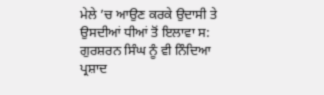ਮੇਲੇ ’ਚ ਆਉਣ ਕਰਕੇ ਉਦਾਸੀ ਤੇ ਉਸਦੀਆਂ ਧੀਆਂ ਤੋਂ ਇਲਾਵਾ ਸ: ਗੁਰਸ਼ਰਨ ਸਿੰਘ ਨੂੰ ਵੀ ਨਿੰਦਿਆ ਪ੍ਰਸ਼ਾਦ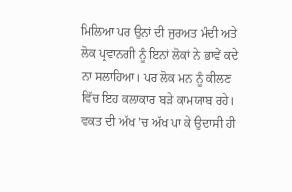ਮਿਲਿਆ ਪਰ ਉਨਾਂ ਦੀ ਜੁਰਅਤ ਮੰਦੀ ਅਤੇ ਲੋਕ ਪ੍ਰਵਾਨਗੀ ਨੂੰ ਇਨਾਂ ਲੋਕਾਂ ਨੇ ਭਾਵੇਂ ਕਦੇ ਨਾ ਸਲਾਹਿਆ। ਪਰ ਲੋਕ ਮਨ ਨੂੰ ਕੀਲਣ ਵਿੱਚ ਇਹ ਕਲਾਕਾਰ ਬੜੇ ਕਾਮਯਾਬ ਰਹੇ। ਵਕਤ ਦੀ ਅੱਖ ’ਚ ਅੱਖ ਪਾ ਕੇ ਉਦਾਸੀ ਹੀ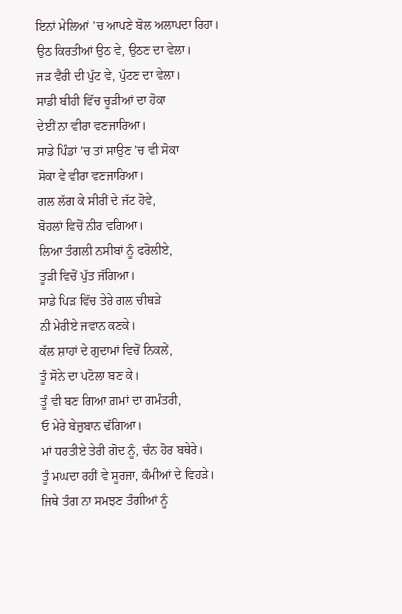ਇਨਾਂ ਮੇਲਿਆਂ ’ਚ ਆਪਣੇ ਬੋਲ ਅਲਾਪਦਾ ਰਿਹਾ।
ਉਠ ਕਿਰਤੀਆਂ ਉਠ ਵੇ, ਉਠਣ ਦਾ ਵੇਲਾ।
ਜੜ ਵੈਰੀ ਦੀ ਪੁੱਟ ਵੇ, ਪੁੱਟਣ ਦਾ ਵੇਲਾ।
ਸਾਡੀ ਬੀਹੀ ਵਿੱਚ ਚੂੜੀਆਂ ਦਾ ਹੋਕਾ
ਦੇਈਂ ਨਾ ਵੀਰਾ ਵਣਜਾਰਿਆ।
ਸਾਡੇ ਪਿੰਡਾਂ ’ਚ ਤਾਂ ਸਾਉਣ ’ਚ ਵੀ ਸੋਕਾ
ਸੋਕਾ ਵੇ ਵੀਰਾ ਵਣਜਾਰਿਆ।
ਗਲ ਲੱਗ ਕੇ ਸੀਰੀਂ ਦੇ ਜੱਟ ਹੋਵੇ,
ਬੋਹਲਾਂ ਵਿਚੋਂ ਨੀਰ ਵਗਿਆ।
ਲਿਆ ਤੰਗਲੀ ਨਸੀਬਾਂ ਨੂੰ ਫਰੋਲੀਏ,
ਤੂੜੀ ਵਿਚੋਂ ਪੁੱਤ ਜੱਗਿਆ।
ਸਾਡੇ ਪਿੜ ਵਿੱਚ ਤੇਰੇ ਗਲ ਚੀਥੜੇ
ਨੀ ਮੇਰੀਏ ਜਵਾਨ ਕਣਕੇ।
ਕੱਲ ਸ਼ਾਹਾਂ ਦੇ ਗੁਦਾਮਾਂ ਵਿਚੋਂ ਨਿਕਲੇਂ,
ਤੂੰ ਸੋਨੇ ਦਾ ਪਟੋਲਾ ਬਣ ਕੇ।
ਤੂੰ ਵੀ ਬਣ ਗਿਆ ਗ਼ਮਾਂ ਦਾ ਗਮੰਤਰੀ,
ਓ ਮੇਰੇ ਬੇਜ਼ੁਬਾਨ ਢੱਗਿਆ।
ਮਾਂ ਧਰਤੀਏ ਤੇਰੀ ਗੋਦ ਨੂੰ, ਚੰਨ ਹੋਰ ਬਥੇਰੇ।
ਤੂੰ ਮਘਦਾ ਰਹੀਂ ਵੇ ਸੂਰਜਾ, ਕੰਮੀਆਂ ਦੇ ਵਿਹੜੇ।
ਜਿਥੇ ਤੰਗ ਨਾ ਸਮਝਣ ਤੰਗੀਆਂ ਨੂੰ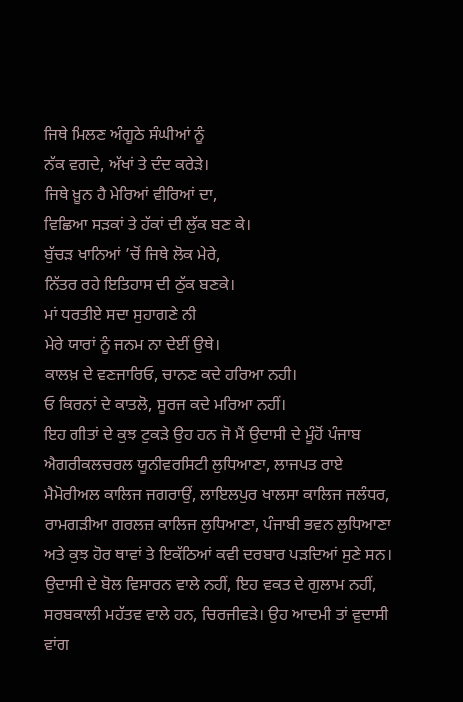ਜਿਥੇ ਮਿਲਣ ਅੰਗੂਠੇ ਸੰਘੀਆਂ ਨੂੰ
ਨੱਕ ਵਗਦੇ, ਅੱਖਾਂ ਤੇ ਦੰਦ ਕਰੇੜੇ।
ਜਿਥੇ ਖ਼ੂਨ ਹੈ ਮੇਰਿਆਂ ਵੀਰਿਆਂ ਦਾ,
ਵਿਛਿਆ ਸੜਕਾਂ ਤੇ ਹੱਕਾਂ ਦੀ ਲੁੱਕ ਬਣ ਕੇ।
ਬੁੱਚੜ ਖਾਨਿਆਂ ’ਚੋਂ ਜਿਥੇ ਲੋਕ ਮੇਰੇ,
ਨਿੱਤਰ ਰਹੇ ਇਤਿਹਾਸ ਦੀ ਠੁੱਕ ਬਣਕੇ।
ਮਾਂ ਧਰਤੀਏ ਸਦਾ ਸੁਹਾਗਣੇ ਨੀ
ਮੇਰੇ ਯਾਰਾਂ ਨੂੰ ਜਨਮ ਨਾ ਦੇਈਂ ਉਥੇ।
ਕਾਲਖ਼ ਦੇ ਵਣਜਾਰਿਓ, ਚਾਨਣ ਕਦੇ ਹਰਿਆ ਨਹੀ।
ਓ ਕਿਰਨਾਂ ਦੇ ਕਾਤਲੋ, ਸੂਰਜ ਕਦੇ ਮਰਿਆ ਨਹੀਂ।
ਇਹ ਗੀਤਾਂ ਦੇ ਕੁਝ ਟੁਕੜੇ ਉਹ ਹਨ ਜੋ ਮੈਂ ਉਦਾਸੀ ਦੇ ਮੂੰਹੋਂ ਪੰਜਾਬ ਐਗਰੀਕਲਚਰਲ ਯੂਨੀਵਰਸਿਟੀ ਲੁਧਿਆਣਾ, ਲਾਜਪਤ ਰਾਏ ਮੈਮੋਰੀਅਲ ਕਾਲਿਜ ਜਗਰਾਉਂ, ਲਾਇਲਪੁਰ ਖਾਲਸਾ ਕਾਲਿਜ ਜਲੰਧਰ, ਰਾਮਗੜੀਆ ਗਰਲਜ਼ ਕਾਲਿਜ ਲੁਧਿਆਣਾ, ਪੰਜਾਬੀ ਭਵਨ ਲੁਧਿਆਣਾ ਅਤੇ ਕੁਝ ਹੋਰ ਥਾਵਾਂ ਤੇ ਇਕੱਠਿਆਂ ਕਵੀ ਦਰਬਾਰ ਪੜਦਿਆਂ ਸੁਣੇ ਸਨ। ਉਦਾਸੀ ਦੇ ਬੋਲ ਵਿਸਾਰਨ ਵਾਲੇ ਨਹੀਂ, ਇਹ ਵਕਤ ਦੇ ਗੁਲਾਮ ਨਹੀਂ, ਸਰਬਕਾਲੀ ਮਹੱਤਵ ਵਾਲੇ ਹਨ, ਚਿਰਜੀਵੜੇ। ਉਹ ਆਦਮੀ ਤਾਂ ਵੁਦਾਸੀ ਵਾਂਗ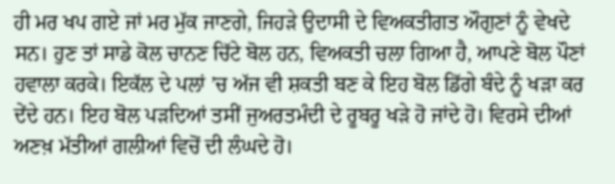ਹੀ ਮਰ ਖਪ ਗਏ ਜਾਂ ਮਰ ਮੁੱਕ ਜਾਣਗੇ, ਜਿਹੜੇ ਉਦਾਸੀ ਦੇ ਵਿਅਕਤੀਗਤ ਔਗੁਣਾਂ ਨੂੰ ਵੇਖਦੇ ਸਨ। ਹੁਣ ਤਾਂ ਸਾਡੇ ਕੋਲ ਚਾਨਣ ਚਿੱਟੇ ਬੋਲ ਹਨ, ਵਿਅਕਤੀ ਚਲਾ ਗਿਆ ਹੈ, ਆਪਣੇ ਬੋਲ ਪੌਣਾਂ ਹਵਾਲਾ ਕਰਕੇ। ਇਕੱਲ ਦੇ ਪਲਾਂ ’ਚ ਅੱਜ ਵੀ ਸ਼ਕਤੀ ਬਣ ਕੇ ਇਹ ਬੋਲ ਡਿੱਗੇ ਬੰਦੇ ਨੂੰ ਖੜਾ ਕਰ ਦੇਂਦੇ ਹਨ। ਇਹ ਬੋਲ ਪੜਦਿਆਂ ਤਸੀਂ ਜੁਅਰਤਮੰਦੀ ਦੇ ਰੂਬਰੂ ਖੜੇ ਹੋ ਜਾਂਦੇ ਹੋ। ਵਿਰਸੇ ਦੀਆਂ ਅਣਖ਼ ਮੱਤੀਆਂ ਗਲੀਆਂ ਵਿਚੋਂ ਦੀ ਲੰਘਦੇ ਹੋ।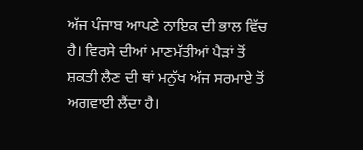ਅੱਜ ਪੰਜਾਬ ਆਪਣੇ ਨਾਇਕ ਦੀ ਭਾਲ ਵਿੱਚ ਹੈ। ਵਿਰਸੇ ਦੀਆਂ ਮਾਣਮੱਤੀਆਂ ਪੈੜਾਂ ਤੋਂ ਸ਼ਕਤੀ ਲੈਣ ਦੀ ਥਾਂ ਮਨੁੱਖ ਅੱਜ ਸਰਮਾਏ ਤੋਂ ਅਗਵਾਈ ਲੈਂਦਾ ਹੈ।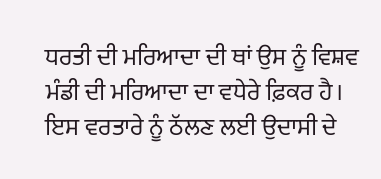ਧਰਤੀ ਦੀ ਮਰਿਆਦਾ ਦੀ ਥਾਂ ਉਸ ਨੂੰ ਵਿਸ਼ਵ ਮੰਡੀ ਦੀ ਮਰਿਆਦਾ ਦਾ ਵਧੇਰੇ ਫ਼ਿਕਰ ਹੈ। ਇਸ ਵਰਤਾਰੇ ਨੂੰ ਠੱਲਣ ਲਈ ਉਦਾਸੀ ਦੇ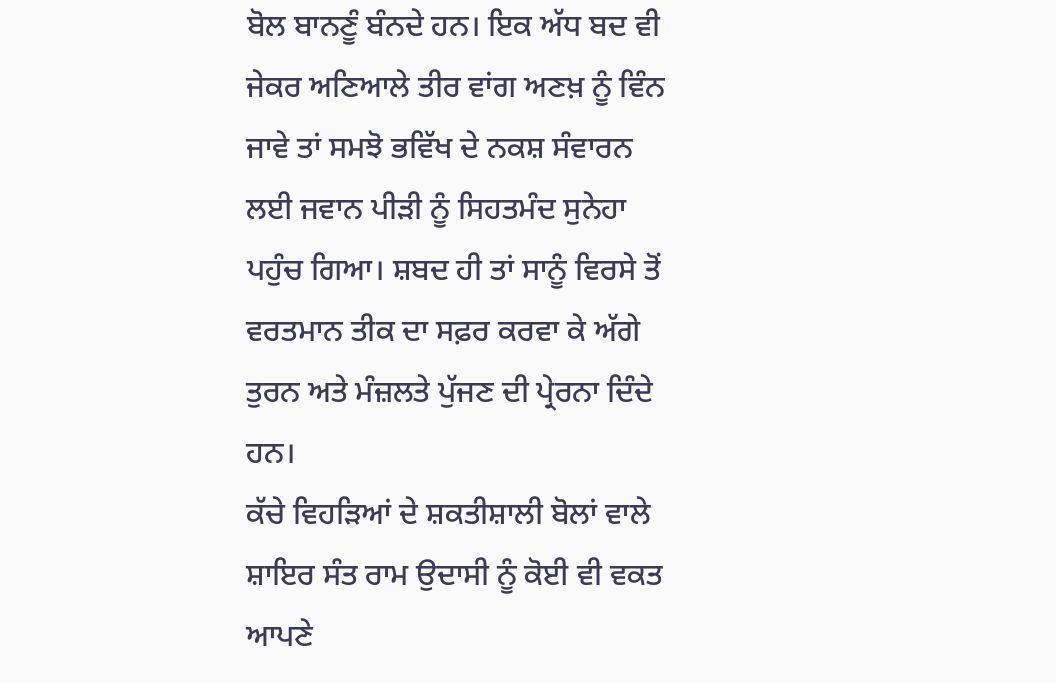ਬੋਲ ਬਾਨਣੂੰ ਬੰਨਦੇ ਹਨ। ਇਕ ਅੱਧ ਬਦ ਵੀ ਜੇਕਰ ਅਣਿਆਲੇ ਤੀਰ ਵਾਂਗ ਅਣਖ਼ ਨੂੰ ਵਿੰਨ ਜਾਵੇ ਤਾਂ ਸਮਝੋ ਭਵਿੱਖ ਦੇ ਨਕਸ਼ ਸੰਵਾਰਨ ਲਈ ਜਵਾਨ ਪੀੜੀ ਨੂੰ ਸਿਹਤਮੰਦ ਸੁਨੇਹਾ ਪਹੁੰਚ ਗਿਆ। ਸ਼ਬਦ ਹੀ ਤਾਂ ਸਾਨੂੰ ਵਿਰਸੇ ਤੋਂ ਵਰਤਮਾਨ ਤੀਕ ਦਾ ਸਫ਼ਰ ਕਰਵਾ ਕੇ ਅੱਗੇ ਤੁਰਨ ਅਤੇ ਮੰਜ਼ਲਤੇ ਪੁੱਜਣ ਦੀ ਪ੍ਰੇਰਨਾ ਦਿੰਦੇ ਹਨ।
ਕੱਚੇ ਵਿਹੜਿਆਂ ਦੇ ਸ਼ਕਤੀਸ਼ਾਲੀ ਬੋਲਾਂ ਵਾਲੇ ਸ਼ਾਇਰ ਸੰਤ ਰਾਮ ਉਦਾਸੀ ਨੂੰ ਕੋਈ ਵੀ ਵਕਤ ਆਪਣੇ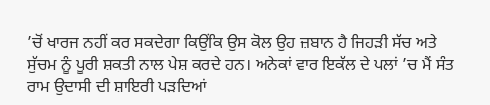’ਚੋਂ ਖਾਰਜ ਨਹੀਂ ਕਰ ਸਕਦੇਗਾ ਕਿਉਂਕਿ ਉਸ ਕੋਲ ਉਹ ਜ਼ਬਾਨ ਹੈ ਜਿਹੜੀ ਸੱਚ ਅਤੇ ਸੁੱਚਮ ਨੂੰ ਪੂਰੀ ਸ਼ਕਤੀ ਨਾਲ ਪੇਸ਼ ਕਰਦੇ ਹਨ। ਅਨੇਕਾਂ ਵਾਰ ਇਕੱਲ ਦੇ ਪਲਾਂ ’ਚ ਮੈਂ ਸੰਤ ਰਾਮ ਉਦਾਸੀ ਦੀ ਸ਼ਾਇਰੀ ਪੜਦਿਆਂ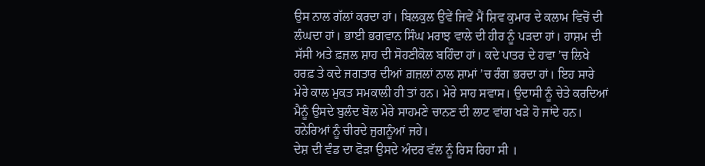ਉਸ ਨਾਲ ਗੱਲਾਂ ਕਰਦਾ ਹਾਂ। ਬਿਲਕੁਲ ਉਵੇਂ ਜਿਵੇਂ ਮੈਂ ਸ਼ਿਵ ਕੁਮਾਰ ਦੇ ਕਲਾਮ ਵਿਚੋਂ ਦੀ ਲੰਘਦਾ ਹਾਂ। ਭਾਈ ਭਗਵਾਨ ਸਿੰਘ ਮਰਾਝ ਵਾਲੇ ਦੀ ਹੀਰ ਨੂੰ ਪੜਦਾ ਹਾਂ। ਹਾਸ਼ਮ ਦੀ ਸੱਸੀ ਅਤੇ ਫ਼ਜ਼ਲ ਸ਼ਾਹ ਦੀ ਸੋਹਣੀਕੋਲ ਬਹਿੰਦਾ ਹਾਂ। ਕਦੇ ਪਾਤਰ ਦੇ ਹਵਾ ’ਚ ਲਿਖੇ ਹਰਫ਼ ਤੇ ਕਦੇ ਜਗਤਾਰ ਦੀਆਂ ਗ਼ਜ਼ਲਾਂ ਨਾਲ ਸ਼ਾਮਾਂ ’ਚ ਰੰਗ ਭਰਦਾ ਹਾਂ। ਇਹ ਸਾਰੇ ਮੇਰੇ ਕਾਲ ਮੁਕਤ ਸਮਕਾਲੀ ਹੀ ਤਾਂ ਹਨ। ਮੇਰੇ ਸਾਹ ਸਵਾਸ। ਉਦਾਸੀ ਨੂੰ ਚੇਤੇ ਕਰਦਿਆਂ ਮੈਨੂੰ ਉਸਦੇ ਬੁਲੰਦ ਬੋਲ ਮੇਰੇ ਸਾਹਮਣੇ ਚਾਨਣ ਦੀ ਲਾਟ ਵਾਂਗ ਖੜੇ ਹੋ ਜਾਂਦੇ ਹਨ। ਹਨੇਰਿਆਂ ਨੂੰ ਚੀਰਦੇ ਜੁਗਨੂੰਆਂ ਜਹੇ।
ਦੇਸ਼ ਦੀ ਵੰਡ ਦਾ ਫੋੜਾ ਉਸਦੇ ਅੰਦਰ ਵੱਲ ਨੂੰ ਰਿਸ ਰਿਹਾ ਸੀ ।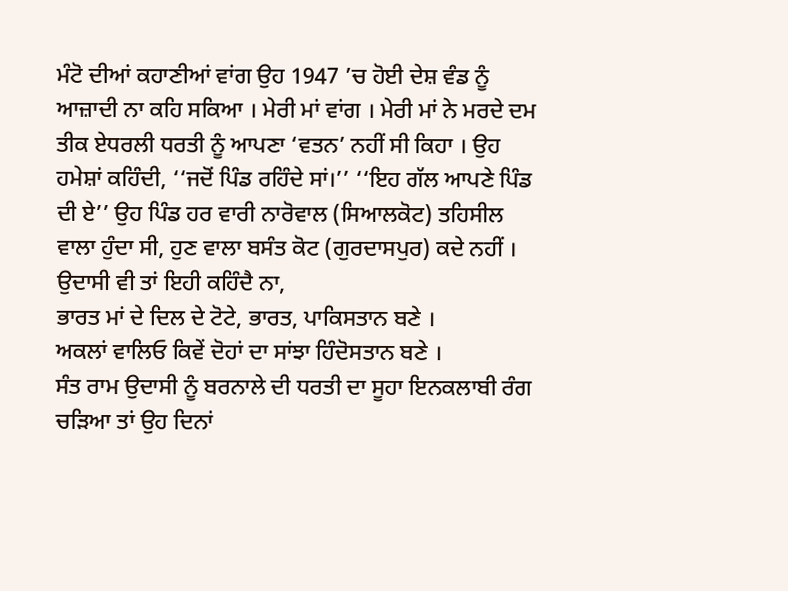ਮੰਟੋ ਦੀਆਂ ਕਹਾਣੀਆਂ ਵਾਂਗ ਉਹ 1947 ’ਚ ਹੋਈ ਦੇਸ਼ ਵੰਡ ਨੂੰ ਆਜ਼ਾਦੀ ਨਾ ਕਹਿ ਸਕਿਆ । ਮੇਰੀ ਮਾਂ ਵਾਂਗ । ਮੇਰੀ ਮਾਂ ਨੇ ਮਰਦੇ ਦਮ ਤੀਕ ਏਧਰਲੀ ਧਰਤੀ ਨੂੰ ਆਪਣਾ ‘ਵਤਨ’ ਨਹੀਂ ਸੀ ਕਿਹਾ । ਉਹ ਹਮੇਸ਼ਾਂ ਕਹਿੰਦੀ, ‘‘ਜਦੋਂ ਪਿੰਡ ਰਹਿੰਦੇ ਸਾਂ।’’ ‘‘ਇਹ ਗੱਲ ਆਪਣੇ ਪਿੰਡ ਦੀ ਏ’’ ਉਹ ਪਿੰਡ ਹਰ ਵਾਰੀ ਨਾਰੋਵਾਲ (ਸਿਆਲਕੋਟ) ਤਹਿਸੀਲ ਵਾਲਾ ਹੁੰਦਾ ਸੀ, ਹੁਣ ਵਾਲਾ ਬਸੰਤ ਕੋਟ (ਗੁਰਦਾਸਪੁਰ) ਕਦੇ ਨਹੀਂ । ਉਦਾਸੀ ਵੀ ਤਾਂ ਇਹੀ ਕਹਿੰਦੈ ਨਾ,
ਭਾਰਤ ਮਾਂ ਦੇ ਦਿਲ ਦੇ ਟੋਟੇ, ਭਾਰਤ, ਪਾਕਿਸਤਾਨ ਬਣੇ ।
ਅਕਲਾਂ ਵਾਲਿਓ ਕਿਵੇਂ ਦੋਹਾਂ ਦਾ ਸਾਂਝਾ ਹਿੰਦੋਸਤਾਨ ਬਣੇ ।
ਸੰਤ ਰਾਮ ਉਦਾਸੀ ਨੂੰ ਬਰਨਾਲੇ ਦੀ ਧਰਤੀ ਦਾ ਸੂਹਾ ਇਨਕਲਾਬੀ ਰੰਗ ਚੜਿਆ ਤਾਂ ਉਹ ਦਿਨਾਂ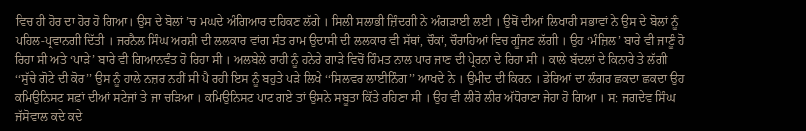ਵਿਚ ਹੀ ਹੋਰ ਦਾ ਹੋਰ ਹੋ ਗਿਆ। ਉਸ ਦੇ ਬੋਲਾਂ ’ਚ ਮਘਦੇ ਅੰਗਿਆਰ ਦਹਿਕਣ ਲੱਗੇ । ਸਿਲੀ ਸਲਾਭੀ ਜ਼ਿੰਦਗੀ ਨੇ ਅੰਗੜਾਈ ਲਈ । ਉਥੋਂ ਦੀਆਂ ਲਿਖਾਰੀ ਸਭਾਵਾਂ ਨੇ ਉਸ ਦੇ ਬੋਲਾਂ ਨੂੰ ਪਹਿਲ-ਪ੍ਰਵਾਨਗੀ ਦਿੱਤੀ । ਜਰਨੈਲ ਸਿੰਘ ਅਰਸ਼ੀ ਦੀ ਲਲਕਾਰ ਵਾਂਗ ਸੰਤ ਰਾਮ ਉਦਾਸੀ ਦੀ ਲਲਕਾਰ ਵੀ ਸੱਥਾਂ, ਚੌਕਾਂ, ਚੌਰਾਹਿਆਂ ਵਿਚ ਗੂੰਜਣ ਲੱਗੀ । ਉਹ ‘ਮੰਜ਼ਿਲ’ ਬਾਰੇ ਵੀ ਜਾਣੂੰ ਹੋ ਰਿਹਾ ਸੀ ਅਤੇ ‘ਪਾੜੇ’ ਬਾਰੇ ਵੀ ਗਿਆਨਵੰਤ ਹੋ ਰਿਹਾ ਸੀ । ਅਲਬੇਲੇ ਰਾਹੀ ਨੂੰ ਹਨੇਰੇ ਗਾੜੇ ਵਿਚੋਂ ਹਿੰਮਤ ਨਾਲ ਪਾਰ ਜਾਣ ਦੀ ਪ੍ਰੇਰਨਾ ਦੇ ਰਿਹਾ ਸੀ । ਕਾਲੇ ਬੱਦਲਾਂ ਦੇ ਕਿਨਾਰੇ ਤੇ ਲੱਗੀ ‘‘ਸੁੱਚੇ ਗੋਟੇ ਦੀ ਕੋਰ’’ ਉਸ ਨੂੰ ਹਾਲੇ ਨਜ਼ਰ ਨਹੀਂ ਸੀ ਪੈ ਰਹੀ ਇਸ ਨੂੰ ਬਹੁਤੇ ਪੜੇ ਲਿਖੇ ‘‘ਸਿਲਵਰ ਲਾਈਨਿੰਗ’’ ਆਖਦੇ ਨੇ । ਉਮੀਦ ਦੀ ਕਿਰਨ । ਡੇਰਿਆਂ ਦਾ ਲੰਗਰ ਛਕਦਾ ਛਕਦਾ ਉਹ ਕਮਿਉਨਿਸਟ ਸਫ਼ਾਂ ਦੀਆਂ ਸਟੇਜਾਂ ਤੇ ਜਾ ਚੜਿਆ । ਕਮਿਉਨਿਸਟ ਪਾਟ ਗਏ ਤਾਂ ਉਸਨੇ ਸਬੂਤਾ ਕਿੱਤੇ ਰਹਿਣਾ ਸੀ । ਉਹ ਵੀ ਲੀਰੋ ਲੀਰ ਅੱਧੋਰਾਣਾ ਜੇਹਾ ਹੋ ਗਿਆ । ਸ: ਜਗਦੇਵ ਸਿੰਘ ਜੱਸੋਵਾਲ ਕਦੇ ਕਦੇ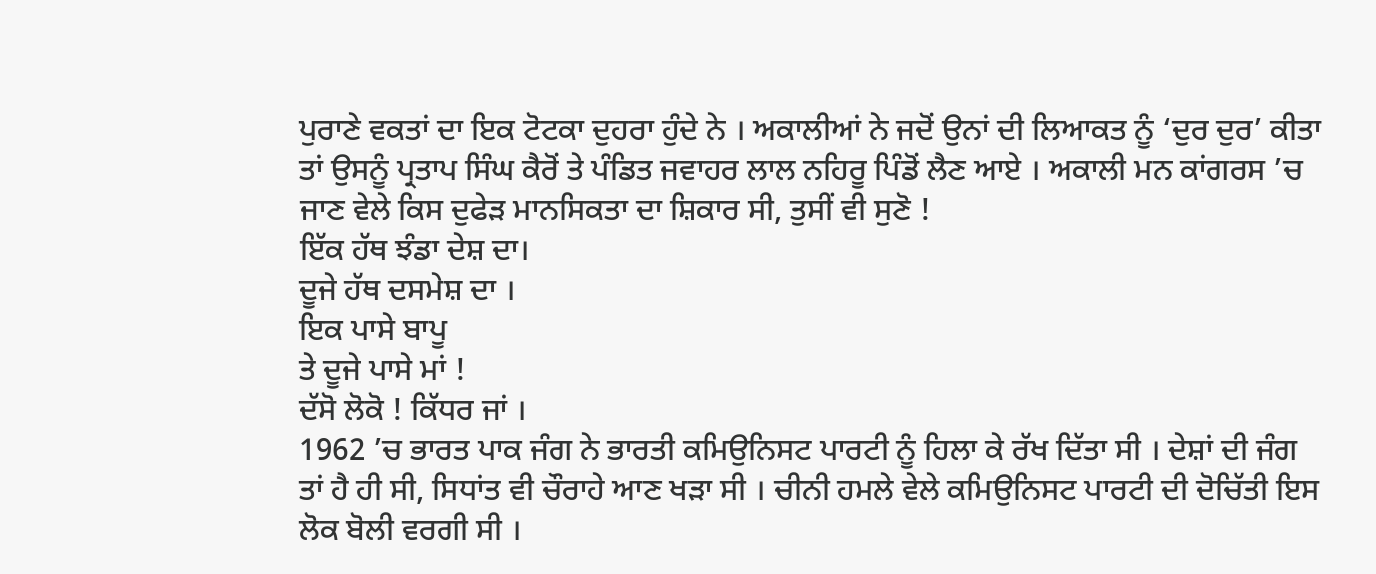ਪੁਰਾਣੇ ਵਕਤਾਂ ਦਾ ਇਕ ਟੋਟਕਾ ਦੁਹਰਾ ਹੁੰਦੇ ਨੇ । ਅਕਾਲੀਆਂ ਨੇ ਜਦੋਂ ਉਨਾਂ ਦੀ ਲਿਆਕਤ ਨੂੰ ‘ਦੁਰ ਦੁਰ’ ਕੀਤਾ ਤਾਂ ਉਸਨੂੰ ਪ੍ਰਤਾਪ ਸਿੰਘ ਕੈਰੋਂ ਤੇ ਪੰਡਿਤ ਜਵਾਹਰ ਲਾਲ ਨਹਿਰੂ ਪਿੰਡੋਂ ਲੈਣ ਆਏ । ਅਕਾਲੀ ਮਨ ਕਾਂਗਰਸ ’ਚ ਜਾਣ ਵੇਲੇ ਕਿਸ ਦੁਫੇੜ ਮਾਨਸਿਕਤਾ ਦਾ ਸ਼ਿਕਾਰ ਸੀ, ਤੁਸੀਂ ਵੀ ਸੁਣੋ !
ਇੱਕ ਹੱਥ ਝੰਡਾ ਦੇਸ਼ ਦਾ।
ਦੂਜੇ ਹੱਥ ਦਸਮੇਸ਼ ਦਾ ।
ਇਕ ਪਾਸੇ ਬਾਪੂ
ਤੇ ਦੂਜੇ ਪਾਸੇ ਮਾਂ !
ਦੱਸੋ ਲੋਕੋ ! ਕਿੱਧਰ ਜਾਂ ।
1962 ’ਚ ਭਾਰਤ ਪਾਕ ਜੰਗ ਨੇ ਭਾਰਤੀ ਕਮਿਉਨਿਸਟ ਪਾਰਟੀ ਨੂੰ ਹਿਲਾ ਕੇ ਰੱਖ ਦਿੱਤਾ ਸੀ । ਦੇਸ਼ਾਂ ਦੀ ਜੰਗ ਤਾਂ ਹੈ ਹੀ ਸੀ, ਸਿਧਾਂਤ ਵੀ ਚੌਰਾਹੇ ਆਣ ਖੜਾ ਸੀ । ਚੀਨੀ ਹਮਲੇ ਵੇਲੇ ਕਮਿਉਨਿਸਟ ਪਾਰਟੀ ਦੀ ਦੋਚਿੱਤੀ ਇਸ ਲੋਕ ਬੋਲੀ ਵਰਗੀ ਸੀ ।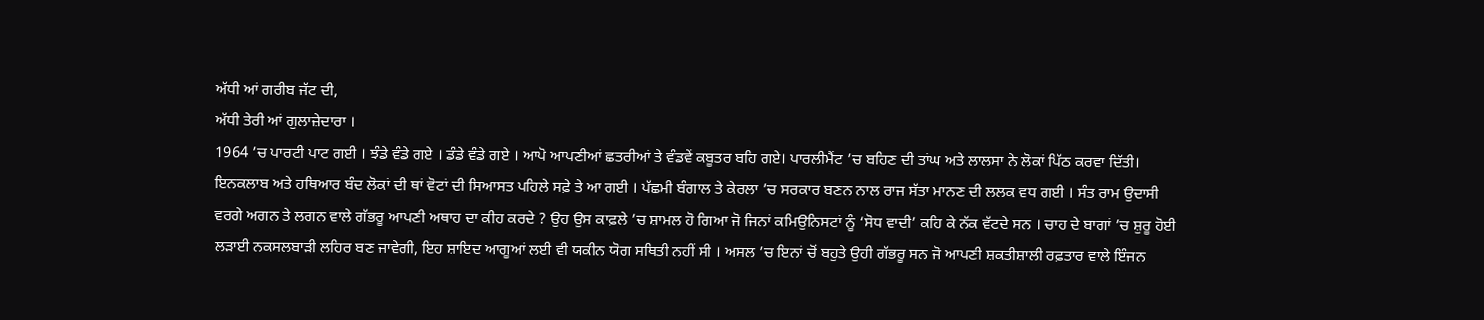ਅੱਧੀ ਆਂ ਗਰੀਬ ਜੱਟ ਦੀ,
ਅੱਧੀ ਤੇਰੀ ਆਂ ਗੁਲਾਜ਼ੇਦਾਰਾ ।
1964 ’ਚ ਪਾਰਟੀ ਪਾਟ ਗਈ । ਝੰਡੇ ਵੰਡੇ ਗਏ । ਡੰਡੇ ਵੰਡੇ ਗਏ । ਆਪੋ ਆਪਣੀਆਂ ਛਤਰੀਆਂ ਤੇ ਵੰਡਵੇਂ ਕਬੂਤਰ ਬਹਿ ਗਏ। ਪਾਰਲੀਮੈਂਟ ’ਚ ਬਹਿਣ ਦੀ ਤਾਂਘ ਅਤੇ ਲਾਲਸਾ ਨੇ ਲੋਕਾਂ ਪਿੱਠ ਕਰਵਾ ਦਿੱਤੀ। ਇਨਕਲਾਬ ਅਤੇ ਹਥਿਆਰ ਬੰਦ ਲੋਕਾਂ ਦੀ ਥਾਂ ਵੋਟਾਂ ਦੀ ਸਿਆਸਤ ਪਹਿਲੇ ਸਫ਼ੇ ਤੇ ਆ ਗਈ । ਪੱਛਮੀ ਬੰਗਾਲ ਤੇ ਕੇਰਲਾ ’ਚ ਸਰਕਾਰ ਬਣਨ ਨਾਲ ਰਾਜ ਸੱਤਾ ਮਾਨਣ ਦੀ ਲਲਕ ਵਧ ਗਈ । ਸੰਤ ਰਾਮ ਉਦਾਸੀ ਵਰਗੇ ਅਗਨ ਤੇ ਲਗਨ ਵਾਲੇ ਗੱਭਰੂ ਆਪਣੀ ਅਥਾਹ ਦਾ ਕੀਹ ਕਰਦੇ ? ਉਹ ਉਸ ਕਾਫ਼ਲੇ ’ਚ ਸ਼ਾਮਲ ਹੋ ਗਿਆ ਜੋ ਜਿਨਾਂ ਕਮਿਉਨਿਸਟਾਂ ਨੂੰ ‘ਸੋਧ ਵਾਦੀ’ ਕਹਿ ਕੇ ਨੱਕ ਵੱਟਦੇ ਸਨ । ਚਾਹ ਦੇ ਬਾਗਾਂ ’ਚ ਸ਼ੁਰੂ ਹੋਈ ਲੜਾਈ ਨਕਸਲਬਾੜੀ ਲਹਿਰ ਬਣ ਜਾਵੇਗੀ, ਇਹ ਸ਼ਾਇਦ ਆਗੂਆਂ ਲਈ ਵੀ ਯਕੀਨ ਯੋਗ ਸਥਿਤੀ ਨਹੀਂ ਸੀ । ਅਸਲ ’ਚ ਇਨਾਂ ਚੋਂ ਬਹੁਤੇ ਉਹੀ ਗੱਭਰੂ ਸਨ ਜੋ ਆਪਣੀ ਸ਼ਕਤੀਸ਼ਾਲੀ ਰਫ਼ਤਾਰ ਵਾਲੇ ਇੰਜਨ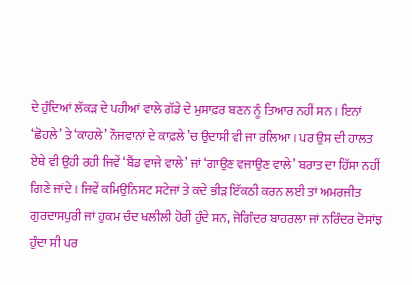ਦੇ ਹੁੰਦਿਆਂ ਲੱਕੜ ਦੇ ਪਹੀਆਂ ਵਾਲੇ ਗੱਡੇ ਦੇ ਮੁਸਾਫ਼ਰ ਬਣਨ ਨੂੰ ਤਿਆਰ ਨਹੀਂ ਸਨ । ਇਨਾਂ ‘ਛੋਹਲੇ’ ਤੇ ‘ਕਾਹਲੇ’ ਨੌਜਵਾਨਾਂ ਦੇ ਕਾਫ਼ਲੇ ’ਚ ਉਦਾਸੀ ਵੀ ਜਾ ਰਲਿਆ । ਪਰ ਉਸ ਦੀ ਹਾਲਤ ਏਥੇ ਵੀ ਉਹੀ ਰਹੀ ਜਿਵੇਂ ‘ਬੈਂਡ ਵਾਜੇ ਵਾਲੇ’ ਜਾਂ ‘ਗਾਉਣ ਵਜਾਉਣ ਵਾਲੇ’ ਬਰਾਤ ਦਾ ਹਿੱਸਾ ਨਹੀਂ ਗਿਣੇ ਜਾਂਦੇ । ਜਿਵੇਂ ਕਮਿਉਨਿਸਟ ਸਟੇਜਾਂ ਤੇ ਕਦੇ ਭੀੜ ਇੱਕਠੀ ਕਰਨ ਲਈ ਤਾਂ ਅਮਰਜੀਤ ਗੁਰਦਾਸਪੁਰੀ ਜਾਂ ਹੁਕਮ ਚੰਦ ਖਲੀਲੀ ਹੋਰੀਂ ਹੁੰਦੇ ਸਨ, ਜੋਗਿੰਦਰ ਬਾਹਰਲਾ ਜਾਂ ਨਰਿੰਦਰ ਦੋਸਾਂਝ ਹੁੰਦਾ ਸੀ ਪਰ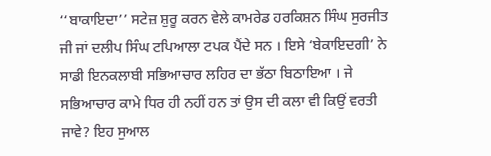‘‘ਬਾਕਾਇਦਾ’’ ਸਟੇਜ਼ ਸ਼ੁਰੂ ਕਰਨ ਵੇਲੇ ਕਾਮਰੇਡ ਹਰਕਿਸ਼ਨ ਸਿੰਘ ਸੁਰਜੀਤ ਜੀ ਜਾਂ ਦਲੀਪ ਸਿੰਘ ਟਪਿਆਲਾ ਟਪਕ ਪੈਂਦੇ ਸਨ । ਇਸੇ ‘ਬੇਕਾਇਦਗੀ’ ਨੇ ਸਾਡੀ ਇਨਕਲਾਬੀ ਸਭਿਆਚਾਰ ਲਹਿਰ ਦਾ ਭੱਠਾ ਬਿਠਾਇਆ । ਜੇ ਸਭਿਆਚਾਰ ਕਾਮੇ ਧਿਰ ਹੀ ਨਹੀਂ ਹਨ ਤਾਂ ਉਸ ਦੀ ਕਲਾ ਵੀ ਕਿਉਂ ਵਰਤੀ ਜਾਵੇ? ਇਹ ਸੁਆਲ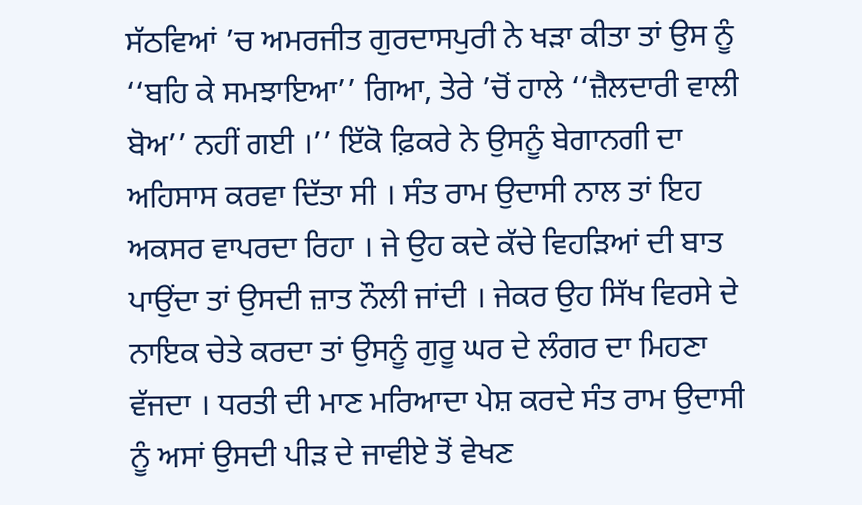ਸੱਠਵਿਆਂ ’ਚ ਅਮਰਜੀਤ ਗੁਰਦਾਸਪੁਰੀ ਨੇ ਖੜਾ ਕੀਤਾ ਤਾਂ ਉਸ ਨੂੰ ‘‘ਬਹਿ ਕੇ ਸਮਝਾਇਆ’’ ਗਿਆ, ਤੇਰੇ ’ਚੋਂ ਹਾਲੇ ‘‘ਜ਼ੈਲਦਾਰੀ ਵਾਲੀ ਬੋਅ’’ ਨਹੀਂ ਗਈ ।’’ ਇੱਕੋ ਫ਼ਿਕਰੇ ਨੇ ਉਸਨੂੰ ਬੇਗਾਨਗੀ ਦਾ ਅਹਿਸਾਸ ਕਰਵਾ ਦਿੱਤਾ ਸੀ । ਸੰਤ ਰਾਮ ਉਦਾਸੀ ਨਾਲ ਤਾਂ ਇਹ ਅਕਸਰ ਵਾਪਰਦਾ ਰਿਹਾ । ਜੇ ਉਹ ਕਦੇ ਕੱਚੇ ਵਿਹੜਿਆਂ ਦੀ ਬਾਤ ਪਾਉਂਦਾ ਤਾਂ ਉਸਦੀ ਜ਼ਾਤ ਨੌਲੀ ਜਾਂਦੀ । ਜੇਕਰ ਉਹ ਸਿੱਖ ਵਿਰਸੇ ਦੇ ਨਾਇਕ ਚੇਤੇ ਕਰਦਾ ਤਾਂ ਉਸਨੂੰ ਗੁਰੂ ਘਰ ਦੇ ਲੰਗਰ ਦਾ ਮਿਹਣਾ ਵੱਜਦਾ । ਧਰਤੀ ਦੀ ਮਾਣ ਮਰਿਆਦਾ ਪੇਸ਼ ਕਰਦੇ ਸੰਤ ਰਾਮ ਉਦਾਸੀ ਨੂੰ ਅਸਾਂ ਉਸਦੀ ਪੀੜ ਦੇ ਜਾਵੀਏ ਤੋਂ ਵੇਖਣ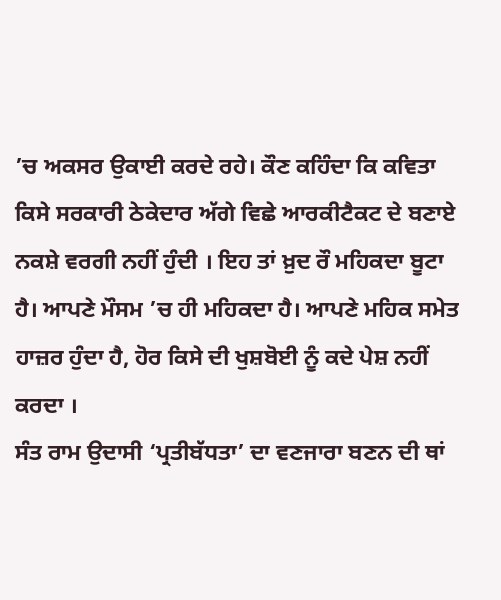’ਚ ਅਕਸਰ ਉਕਾਈ ਕਰਦੇ ਰਹੇ। ਕੌਣ ਕਹਿੰਦਾ ਕਿ ਕਵਿਤਾ ਕਿਸੇ ਸਰਕਾਰੀ ਠੇਕੇਦਾਰ ਅੱਗੇ ਵਿਛੇ ਆਰਕੀਟੈਕਟ ਦੇ ਬਣਾਏ ਨਕਸ਼ੇ ਵਰਗੀ ਨਹੀਂ ਹੁੰਦੀ । ਇਹ ਤਾਂ ਖ਼ੁਦ ਰੌ ਮਹਿਕਦਾ ਬੂਟਾ ਹੈ। ਆਪਣੇ ਮੌਸਮ ’ਚ ਹੀ ਮਹਿਕਦਾ ਹੈ। ਆਪਣੇ ਮਹਿਕ ਸਮੇਤ ਹਾਜ਼ਰ ਹੁੰਦਾ ਹੈ, ਹੋਰ ਕਿਸੇ ਦੀ ਖੁਸ਼ਬੋਈ ਨੂੰ ਕਦੇ ਪੇਸ਼ ਨਹੀਂ ਕਰਦਾ ।
ਸੰਤ ਰਾਮ ਉਦਾਸੀ ‘ਪ੍ਰਤੀਬੱਧਤਾ’ ਦਾ ਵਣਜਾਰਾ ਬਣਨ ਦੀ ਥਾਂ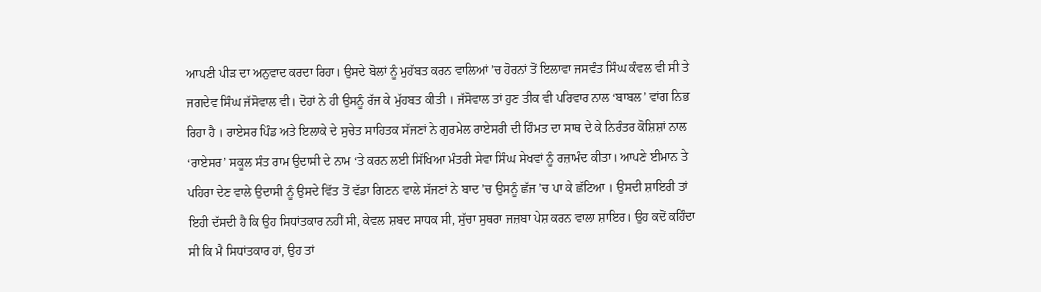ਆਪਣੀ ਪੀੜ ਦਾ ਅਨੁਵਾਦ ਕਰਦਾ ਰਿਹਾ। ਉਸਦੇ ਬੋਲਾਂ ਨੂੰ ਮੁਹੱਬਤ ਕਰਨ ਵਾਲਿਆਂ ’ਚ ਹੋਰਨਾਂ ਤੋਂ ਇਲਾਵਾ ਜਸਵੰਤ ਸਿੰਘ ਕੰਵਲ ਵੀ ਸੀ ਤੇ ਜਗਦੇਵ ਸਿੰਘ ਜੱਸੋਵਾਲ ਵੀ। ਦੋਹਾਂ ਨੇ ਹੀ ਉਸਨੂੰ ਰੱਜ ਕੇ ਮੁੱਹਬਤ ਕੀਤੀ । ਜੱਸੋਵਾਲ ਤਾਂ ਹੁਣ ਤੀਕ ਵੀ ਪਰਿਵਾਰ ਨਾਲ ‘ਬਾਬਲ’ ਵਾਂਗ ਨਿਭ ਰਿਹਾ ਹੈ । ਰਾਏਸਰ ਪਿੰਡ ਅਤੇ ਇਲਾਕੇ ਦੇ ਸੁਚੇਤ ਸਾਹਿਤਕ ਸੱਜਣਾਂ ਨੇ ਗੁਰਮੇਲ ਰਾਏਸਰੀ ਦੀ ਹਿੰਮਤ ਦਾ ਸਾਥ ਦੇ ਕੇ ਨਿਰੰਤਰ ਕੋਸ਼ਿਸ਼ਾਂ ਨਾਲ ‘ਰਾਏਸਰ’ ਸਕੂਲ ਸੰਤ ਰਾਮ ਉਦਾਸੀ ਦੇ ਨਾਮ ‘ਤੇ ਕਰਨ ਲਈ ਸਿੱਖਿਆ ਮੰਤਰੀ ਸੇਵਾ ਸਿੰਘ ਸੇਖਵਾਂ ਨੂੰ ਰਜ਼ਾਮੰਦ ਕੀਤਾ। ਆਪਣੇ ਈਮਾਨ ਤੇ ਪਹਿਰਾ ਦੇਣ ਵਾਲੇ ਉਦਾਸੀ ਨੂੰ ਉਸਦੇ ਵਿੱਤ ਤੋਂ ਵੱਡਾ ਗਿਣਨ ਵਾਲੇ ਸੱਜਣਾਂ ਨੇ ਬਾਦ ’ਚ ਉਸਨੂੰ ਛੱਜ ’ਚ ਪਾ ਕੇ ਛੱਟਿਆ । ਉਸਦੀ ਸ਼ਾਇਰੀ ਤਾਂ ਇਹੀ ਦੱਸਦੀ ਹੈ ਕਿ ਉਹ ਸਿਧਾਂਤਕਾਰ ਨਹੀਂ ਸੀ, ਕੇਵਲ ਸ਼ਬਦ ਸਾਧਕ ਸੀ, ਸੁੱਚਾ ਸੁਥਰਾ ਜਜ਼ਬਾ ਪੇਸ਼ ਕਰਨ ਵਾਲਾ ਸ਼ਾਇਰ। ਉਹ ਕਦੋਂ ਕਹਿੰਦਾ ਸੀ ਕਿ ਮੈ ਸਿਧਾਂਤਕਾਰ ਹਾਂ, ਉਹ ਤਾਂ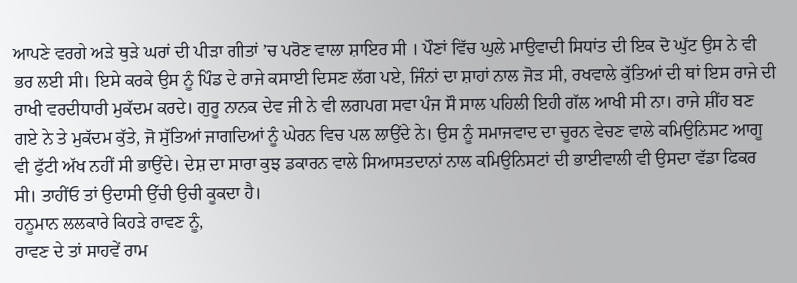ਆਪਣੇ ਵਰਗੇ ਅੜੇ ਥੁੜੇ ਘਰਾਂ ਦੀ ਪੀੜਾ ਗੀਤਾਂ ’ਚ ਪਰੋਣ ਵਾਲਾ ਸ਼ਾਇਰ ਸੀ । ਪੌਣਾਂ ਵਿੱਚ ਘੁਲੇ ਮਾਉਵਾਦੀ ਸਿਧਾਂਤ ਦੀ ਇਕ ਦੋ ਘੁੱਟ ਉਸ ਨੇ ਵੀ ਭਰ ਲਈ ਸੀ। ਇਸੇ ਕਰਕੇ ਉਸ ਨੂੰ ਪਿੰਡ ਦੇ ਰਾਜੇ ਕਸਾਈ ਦਿਸਣ ਲੱਗ ਪਏ, ਜਿੰਨਾਂ ਦਾ ਸ਼ਾਹਾਂ ਨਾਲ ਜੋੜ ਸੀ, ਰਖਵਾਲੇ ਕੁੱਤਿਆਂ ਦੀ ਥਾਂ ਇਸ ਰਾਜੇ ਦੀ ਰਾਖੀ ਵਰਦੀਧਾਰੀ ਮੁਕੱਦਮ ਕਰਦੇ। ਗੁਰੂ ਨਾਨਕ ਦੇਵ ਜੀ ਨੇ ਵੀ ਲਗਪਗ ਸਵਾ ਪੰਜ ਸੌ ਸਾਲ ਪਹਿਲੀ ਇਹੀ ਗੱਲ ਆਖੀ ਸੀ ਨਾ। ਰਾਜੇ ਸ਼ੀਂਹ ਬਣ ਗਏ ਨੇ ਤੇ ਮੁਕੱਦਮ ਕੁੱਤੇ, ਜੋ ਸੁੱਤਿਆਂ ਜਾਗਦਿਆਂ ਨੂੰ ਘੇਰਨ ਵਿਚ ਪਲ ਲਾਉਂਦੇ ਨੇ। ਉਸ ਨੂੰ ਸਮਾਜਵਾਦ ਦਾ ਚੂਰਨ ਵੇਚਣ ਵਾਲੇ ਕਮਿਉਨਿਸਟ ਆਗੂ ਵੀ ਫੁੱਟੀ ਅੱਖ ਨਹੀਂ ਸੀ ਭਾਉਂਦੇ। ਦੇਸ਼ ਦਾ ਸਾਰਾ ਕੁਝ ਡਕਾਰਨ ਵਾਲੇ ਸਿਆਸਤਦਾਨਾਂ ਨਾਲ ਕਮਿਉਨਿਸਟਾਂ ਦੀ ਭਾਈਵਾਲੀ ਵੀ ਉਸਦਾ ਵੱਡਾ ਫਿਕਰ ਸੀ। ਤਾਹੀਂਓ ਤਾਂ ਉਦਾਸੀ ਉੱਚੀ ਉਚੀ ਕੂਕਦਾ ਹੈ।
ਹਨੂਮਾਨ ਲਲਕਾਰੇ ਕਿਹੜੇ ਰਾਵਣ ਨੂੰ,
ਰਾਵਣ ਦੇ ਤਾਂ ਸਾਹਵੇਂ ਰਾਮ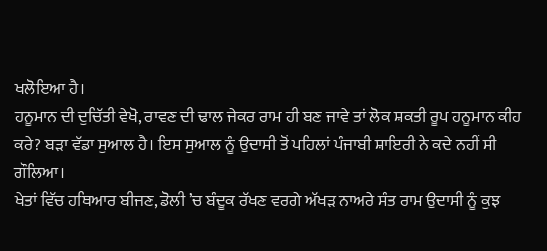ਖਲੋਇਆ ਹੈ।
ਹਨੂਮਾਨ ਦੀ ਦੁਚਿੱਤੀ ਵੇਖੋ, ਰਾਵਣ ਦੀ ਢਾਲ ਜੇਕਰ ਰਾਮ ਹੀ ਬਣ ਜਾਵੇ ਤਾਂ ਲੋਕ ਸ਼ਕਤੀ ਰੂਪ ਹਨੂਮਾਨ ਕੀਹ ਕਰੇ? ਬੜਾ ਵੱਡਾ ਸੁਆਲ ਹੈ। ਇਸ ਸੁਆਲ ਨੂੰ ਉਦਾਸੀ ਤੋਂ ਪਹਿਲਾਂ ਪੰਜਾਬੀ ਸ਼ਾਇਰੀ ਨੇ ਕਦੇ ਨਹੀਂ ਸੀ ਗੌਲਿਆ।
ਖੇਤਾਂ ਵਿੱਚ ਹਥਿਆਰ ਬੀਜਣ, ਡੋਲੀ ’ਚ ਬੰਦੂਕ ਰੱਖਣ ਵਰਗੇ ਅੱਖੜ ਨਾਅਰੇ ਸੰਤ ਰਾਮ ਉਦਾਸੀ ਨੂੰ ਕੁਝ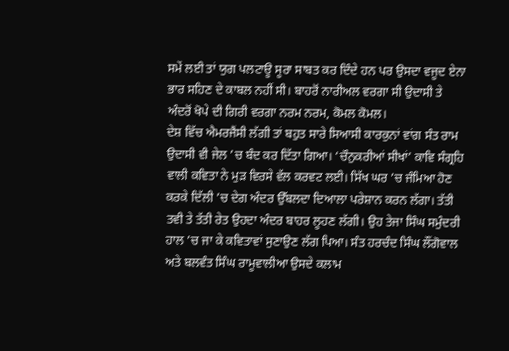ਸਮੇਂ ਲਈ ਤਾਂ ਯੁਗ ਪਲਟਾਊ ਸੂਰਾ ਸਾਬਤ ਕਰ ਦਿੰਦੇ ਹਨ ਪਰ ਉਸਦਾ ਵਜੂਦ ਏਨਾ ਭਾਰ ਸਹਿਣ ਦੇ ਕਾਬਲ ਨਹੀਂ ਸੀ। ਬਾਹਰੋਂ ਨਾਰੀਅਲ ਵਰਗਾ ਸੀ ਉਦਾਸੀ ਤੇ ਅੰਦਰੋਂ ਖੋਪੇ ਦੀ ਗਿਰੀ ਵਰਗਾ ਨਰਮ ਨਰਮ, ਕੋਮਲ ਕੋਮਲ।
ਦੇਸ਼ ਵਿੱਚ ਐਮਰਜੈਂਸੀ ਲੱਗੀ ਤਾਂ ਬਹੁਤ ਸਾਰੇ ਸਿਆਸੀ ਕਾਰਕੁਨਾਂ ਵਾਂਗ ਸੰਤ ਰਾਮ ਉਦਾਸੀ ਵੀ ਜੇਲ ’ਚ ਬੰਦ ਕਰ ਦਿੱਤਾ ਗਿਆ। ‘ਚੌਨੁਕਰੀਆਂ ਸੀਖਾਂ’ ਕਾਵਿ ਸੰਗ੍ਰਹਿ ਵਾਲੀ ਕਵਿਤਾ ਨੇ ਮੁੜ ਵਿਰਸੇ ਵੱਲ ਕਰਵਟ ਲਈ। ਸਿੱਖ ਘਰ ’ਚ ਜੰਮਿਆ ਹੋਣ ਕਰਕੇ ਦਿੱਲੀ ’ਚ ਦੇਗ ਅੰਦਰ ਉੱਬਲਦਾ ਦਿਆਲਾ ਪਰੇਸ਼ਾਨ ਕਰਨ ਲੱਗਾ। ਤੱਤੀ ਤਵੀ ਤੇ ਤੱਤੀ ਰੇਤ ਉਹਦਾ ਅੰਦਰ ਬਾਹਰ ਲੂਹਣ ਲੱਗੀ। ਉਹ ਤੇਜਾ ਸਿੰਘ ਸਮੁੰਦਰੀ ਹਾਲ ’ਚ ਜਾ ਕੇ ਕਵਿਤਾਵਾਂ ਸੁਣਾਉਣ ਲੱਗ ਪਿਆ। ਸੰਤ ਹਰਚੰਦ ਸਿੰਘ ਲੌਂਗੋਵਾਲ ਅਤੇ ਬਲਵੰਤ ਸਿੰਘ ਰਾਮੂਵਾਲੀਆ ਉਸਦੇ ਕਲਾਮ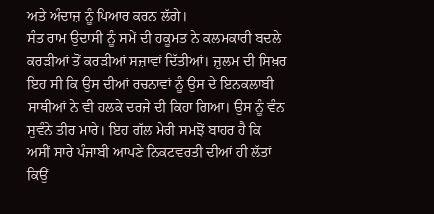ਅਤੇ ਅੰਦਾਜ਼ ਨੂੰ ਪਿਆਰ ਕਰਨ ਲੱਗੇ।
ਸੰਤ ਰਾਮ ਉਦਾਸੀ ਨੂੰ ਸਮੇਂ ਦੀ ਹਕੂਮਤ ਨੇ ਕਲਮਕਾਰੀ ਬਦਲੇ ਕਰੜੀਆਂ ਤੋਂ ਕਰੜੀਆਂ ਸਜ਼ਾਵਾਂ ਦਿੱਤੀਆਂ। ਜ਼ੁਲਮ ਦੀ ਸਿਖ਼ਰ ਇਹ ਸੀ ਕਿ ਉਸ ਦੀਆਂ ਰਚਨਾਵਾਂ ਨੂੰ ਉਸ ਦੇ ਇਨਕਲਾਬੀ ਸਾਥੀਆਂ ਨੇ ਵੀ ਹਲਕੇ ਦਰਜੇ ਦੀ ਕਿਹਾ ਗਿਆ। ਉਸ ਨੂੰ ਵੰਨ ਸੁਵੰਨੇ ਤੀਰ ਮਾਰੇ। ਇਹ ਗੱਲ ਮੇਰੀ ਸਮਝੋਂ ਬਾਹਰ ਹੈ ਕਿ ਅਸੀਂ ਸਾਰੇ ਪੰਜਾਬੀ ਆਪਣੇ ਨਿਕਟਵਰਤੀ ਦੀਆਂ ਹੀ ਲੱਤਾਂ ਕਿਉਂ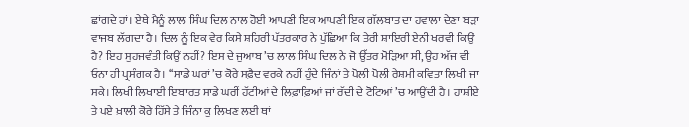ਛਾਂਗਦੇ ਹਾਂ। ਏਥੇ ਮੈਨੂੰ ਲਾਲ ਸਿੰਘ ਦਿਲ ਨਾਲ ਹੋਈ ਆਪਣੀ ਇਕ ਆਪਣੀ ਇਕ ਗੱਲਬਾਤ ਦਾ ਹਵਾਲਾ ਦੇਣਾ ਬੜਾ ਵਾਜਬ ਲੱਗਦਾ ਹੈ। ਦਿਲ ਨੂੰ ਇਕ ਵੇਰ ਕਿਸੇ ਸ਼ਹਿਰੀ ਪੱਤਰਕਾਰ ਨੇ ਪੁੱਛਿਆ ਕਿ ਤੇਰੀ ਸ਼ਾਇਰੀ ਏਨੀ ਖਰਵੀ ਕਿਉਂ ਹੈ? ਇਹ ਸੁਹਜਵੰਤੀ ਕਿਉਂ ਨਹੀਂ? ਇਸ ਦੇ ਜੁਆਬ ’ਚ ਲਾਲ ਸਿੰਘ ਦਿਲ ਨੇ ਜੋ ਉੱਤਰ ਮੋੜਿਆ ਸੀ, ਉਹ ਅੱਜ ਵੀ ਓਨਾ ਹੀ ਪ੍ਰਸੰਗਕ ਹੈ। ‘‘ਸਾਡੇ ਘਰਾਂ ’ਚ ਕੋਰੇ ਸਫ਼ੈਦ ਵਰਕੇ ਨਹੀਂ ਹੁੰਦੇ ਜਿੰਨਾਂ ਤੇ ਪੋਲੀ ਪੋਲੀ ਰੇਸ਼ਮੀ ਕਵਿਤਾ ਲਿਖੀ ਜਾ ਸਕੇ। ਲਿਖੀ ਲਿਖਾਈ ਇਬਾਰਤ ਸਾਡੇ ਘਰੀਂ ਹੱਟੀਆਂ ਦੇ ਲਿਫ਼ਾਫ਼ਿਆਂ ਜਾਂ ਰੱਦੀ ਦੇ ਟੋਟਿਆਂ ’ਚ ਆਉਂਦੀ ਹੈ। ਹਾਸ਼ੀਏ ਤੇ ਪਏ ਖ਼ਾਲੀ ਕੋਰੇ ਹਿੱਸੇ ਤੇ ਜਿੰਨਾ ਕੁ ਲਿਖਣ ਲਈ ਥਾਂ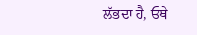ਲੱਭਦਾ ਹੈ, ਓਥੇ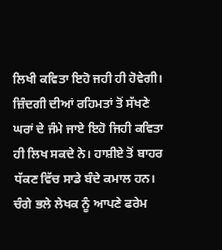ਲਿਖੀ ਕਵਿਤਾ ਇਹੋ ਜਹੀ ਹੀ ਹੋਵੇਗੀ। ਜ਼ਿੰਦਗੀ ਦੀਆਂ ਰਹਿਮਤਾਂ ਤੋਂ ਸੱਖਣੇ ਘਰਾਂ ਦੇ ਜੰਮੇ ਜਾਏ ਇਹੋ ਜਿਹੀ ਕਵਿਤਾ ਹੀ ਲਿਖ ਸਕਦੇ ਨੇ। ਹਾਸ਼ੀਏ ਤੋਂ ਬਾਹਰ ਧੱਕਣ ਵਿੱਚ ਸਾਡੇ ਬੰਦੇ ਕਮਾਲ ਹਨ। ਚੰਗੇ ਭਲੇ ਲੇਖਕ ਨੂੰ ਆਪਣੇ ਫਰੇਮ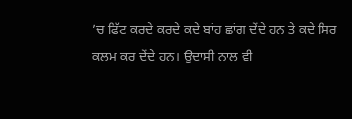’ਚ ਫਿੱਟ ਕਰਦੇ ਕਰਦੇ ਕਦੇ ਬਾਂਹ ਛਾਂਗ ਦੇਂਦੇ ਹਨ ਤੇ ਕਦੇ ਸਿਰ ਕਲਮ ਕਰ ਦੇਂਦੇ ਹਨ। ਉਦਾਸੀ ਨਾਲ ਵੀ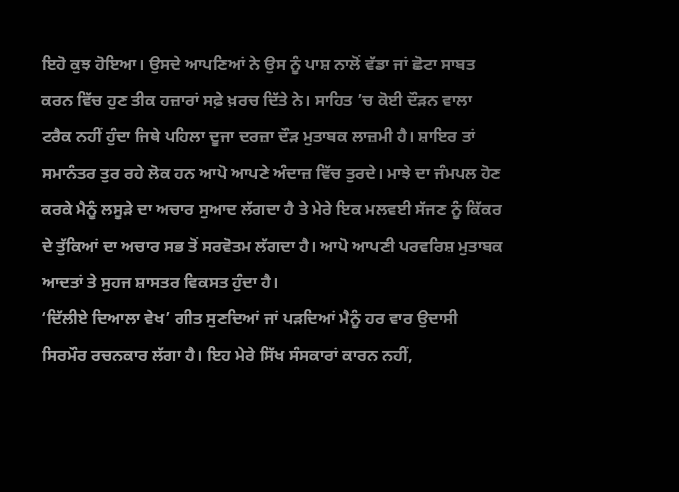ਇਹੋ ਕੁਝ ਹੋਇਆ। ਉਸਦੇ ਆਪਣਿਆਂ ਨੇ ਉਸ ਨੂੰ ਪਾਸ਼ ਨਾਲੋਂ ਵੱਡਾ ਜਾਂ ਛੋਟਾ ਸਾਬਤ ਕਰਨ ਵਿੱਚ ਹੁਣ ਤੀਕ ਹਜ਼ਾਰਾਂ ਸਫ਼ੇ ਖ਼ਰਚ ਦਿੱਤੇ ਨੇ। ਸਾਹਿਤ ’ਚ ਕੋਈ ਦੌੜਨ ਵਾਲਾ ਟਰੈਕ ਨਹੀਂ ਹੁੰਦਾ ਜਿਥੇ ਪਹਿਲਾ ਦੂਜਾ ਦਰਜ਼ਾ ਦੌੜ ਮੁਤਾਬਕ ਲਾਜ਼ਮੀ ਹੈ। ਸ਼ਾਇਰ ਤਾਂ ਸਮਾਨੰਤਰ ਤੁਰ ਰਹੇ ਲੋਕ ਹਨ ਆਪੋ ਆਪਣੇ ਅੰਦਾਜ਼ ਵਿੱਚ ਤੁਰਦੇ। ਮਾਝੇ ਦਾ ਜੰਮਪਲ ਹੋਣ ਕਰਕੇ ਮੈਨੂੰ ਲਸੂੜੇ ਦਾ ਅਚਾਰ ਸੁਆਦ ਲੱਗਦਾ ਹੈ ਤੇ ਮੇਰੇ ਇਕ ਮਲਵਈ ਸੱਜਣ ਨੂੰ ਕਿੱਕਰ ਦੇ ਤੁੱਕਿਆਂ ਦਾ ਅਚਾਰ ਸਭ ਤੋਂ ਸਰਵੋਤਮ ਲੱਗਦਾ ਹੈ। ਆਪੋ ਆਪਣੀ ਪਰਵਰਿਸ਼ ਮੁਤਾਬਕ ਆਦਤਾਂ ਤੇ ਸੁਹਜ ਸ਼ਾਸਤਰ ਵਿਕਸਤ ਹੁੰਦਾ ਹੈ।
‘ਦਿੱਲੀਏ ਦਿਆਲਾ ਵੇਖ’ ਗੀਤ ਸੁਣਦਿਆਂ ਜਾਂ ਪੜਦਿਆਂ ਮੈਨੂੰ ਹਰ ਵਾਰ ਉਦਾਸੀ ਸਿਰਮੌਰ ਰਚਨਕਾਰ ਲੱਗਾ ਹੈ। ਇਹ ਮੇਰੇ ਸਿੱਖ ਸੰਸਕਾਰਾਂ ਕਾਰਨ ਨਹੀਂ,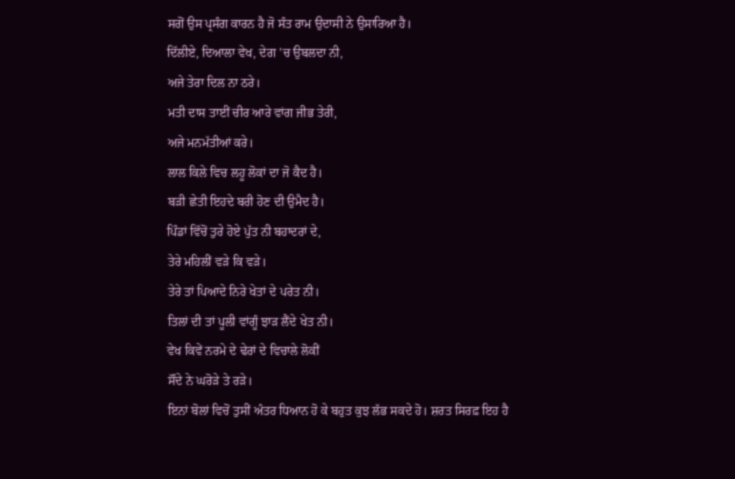ਸਗੋਂ ਉਸ ਪ੍ਰਸੰਗ ਕਾਰਨ ਹੈ ਜੋ ਸੰਤ ਰਾਮ ਉਦਾਸੀ ਨੇ ਉਸਾਰਿਆ ਹੈ।
ਦਿੱਲੀਏ, ਦਿਆਲਾ ਵੇਖ, ਦੇਗ ’ਚ ਉਬਲਦਾ ਨੀ,
ਅਜੇ ਤੇਰਾ ਦਿਲ ਨਾ ਠਰੇ।
ਮਤੀ ਦਾਸ ਤਾਈਂ ਚੀਰ ਆਰੇ ਵਾਂਗ ਜੀਭ ਤੇਰੀ,
ਅਜੇ ਮਨਮੱਤੀਆਂ ਕਰੇ।
ਲਾਲ ਕਿਲੇ ਵਿਚ ਲਹੂ ਲੋਕਾਂ ਦਾ ਜੋ ਕੈਦ ਹੈ।
ਬੜੀ ਛੇਤੀ ਇਹਦੇ ਬਰੀ ਹੋਣ ਦੀ ਉਮੈਦ ਹੈ।
ਪਿੰਡਾਂ ਵਿੱਚੋਂ ਤੁਰੇ ਹੋਏ ਪੁੱਤ ਨੀ ਬਹਾਦਰਾਂ ਦੇ,
ਤੇਰੇ ਮਹਿਲੀਂ ਵੜੇ ਕਿ ਵੜੇ।
ਤੇਰੇ ਤਾਂ ਪਿਆਦੇ ਨਿਰੇ ਖੇਤਾਂ ਦੇ ਪਰੇਤ ਨੀ।
ਤਿਲਾਂ ਦੀ ਤਾਂ ਪੂਲੀ ਵਾਂਗੂੰ ਝਾੜ ਲੈਂਦੇ ਖੇਤ ਨੀ।
ਵੇਖ ਕਿਵੇਂ ਨਰਮੇ ਦੇ ਢੇਰਾਂ ਦੇ ਵਿਚਾਲੇ ਲੋਕੀਂ
ਸੌਂਦੇ ਨੇ ਘਰੋੜੇ ਤੇ ਰੜੇ।
ਇਨਾਂ ਬੋਲਾਂ ਵਿਚੋਂ ਤੁਸੀਂ ਅੰਤਰ ਧਿਆਨ ਹੋ ਕੇ ਬਹੁਤ ਕੁਝ ਲੱਭ ਸਕਦੇ ਹੋ। ਸ਼ਰਤ ਸਿਰਫ਼ ਇਹ ਹੈ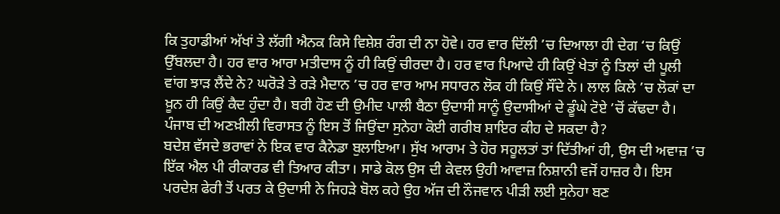ਕਿ ਤੁਹਾਡੀਆਂ ਅੱਖਾਂ ਤੇ ਲੱਗੀ ਐਨਕ ਕਿਸੇ ਵਿਸ਼ੇਸ਼ ਰੰਗ ਦੀ ਨਾ ਹੋਵੇ। ਹਰ ਵਾਰ ਦਿੱਲੀ ’ਚ ਦਿਆਲਾ ਹੀ ਦੇਗ ‘ਚ ਕਿਉਂ ਉੱਬਲਦਾ ਹੈ। ਹਰ ਵਾਰ ਆਰਾ ਮਤੀਦਾਸ ਨੂੰ ਹੀ ਕਿਉਂ ਚੀਰਦਾ ਹੈ। ਹਰ ਵਾਰ ਪਿਆਦੇ ਹੀ ਕਿਉਂ ਖੇਤਾਂ ਨੂੰ ਤਿਲਾਂ ਦੀ ਪੂਲੀ ਵਾਂਗ ਝਾੜ ਲੈਂਦੇ ਨੇ? ਘਰੋੜੇ ਤੇ ਰੜੇ ਮੈਦਾਨ ’ਚ ਹਰ ਵਾਰ ਆਮ ਸਧਾਰਨ ਲੋਕ ਹੀ ਕਿਉਂ ਸੌਂਦੇ ਨੇ। ਲਾਲ ਕਿਲੇ ’ਚ ਲੋਕਾਂ ਦਾ ਖ਼ੂਨ ਹੀ ਕਿਉਂ ਕੈਦ ਹੁੰਦਾ ਹੈ। ਬਰੀ ਹੋਣ ਦੀ ਉਮੀਦ ਪਾਲੀ ਬੈਠਾ ਉਦਾਸੀ ਸਾਨੂੰ ਉਦਾਸੀਆਂ ਦੇ ਡੂੰਘੇ ਟੋਏ ’ਚੋਂ ਕੱਢਦਾ ਹੈ। ਪੰਜਾਬ ਦੀ ਅਣਖ਼ੀਲੀ ਵਿਰਾਸਤ ਨੂੰ ਇਸ ਤੋਂ ਜਿਉਂਦਾ ਸੁਨੇਹਾ ਕੋਈ ਗਰੀਬ ਸ਼ਾਇਰ ਕੀਹ ਦੇ ਸਕਦਾ ਹੈ?
ਬਦੇਸ਼ ਵੱਸਦੇ ਭਰਾਵਾਂ ਨੇ ਇਕ ਵਾਰ ਕੈਨੇਡਾ ਬੁਲਾਇਆ। ਸੁੱਖ ਆਰਾਮ ਤੇ ਹੋਰ ਸਹੂਲਤਾਂ ਤਾਂ ਦਿੱਤੀਆਂ ਹੀ, ਉਸ ਦੀ ਅਵਾਜ਼ ’ਚ ਇੱਕ ਐਲ ਪੀ ਰੀਕਾਰਡ ਵੀ ਤਿਆਰ ਕੀਤਾ। ਸਾਡੇ ਕੋਲ ਉਸ ਦੀ ਕੇਵਲ ਉਹੀ ਆਵਾਜ਼ ਨਿਸ਼ਾਨੀ ਵਜੋਂ ਹਾਜ਼ਰ ਹੈ। ਇਸ ਪਰਦੇਸ਼ ਫੇਰੀ ਤੋਂ ਪਰਤ ਕੇ ਉਦਾਸੀ ਨੇ ਜਿਹੜੇ ਬੋਲ ਕਹੇ ਉਹ ਅੱਜ ਦੀ ਨੌਜਵਾਨ ਪੀੜੀ ਲਈ ਸੁਨੇਹਾ ਬਣ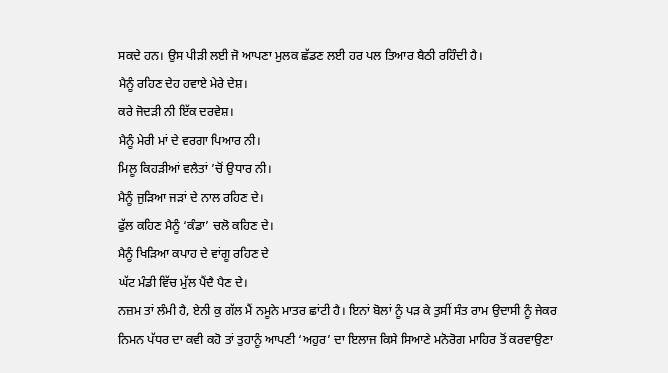ਸਕਦੇ ਹਨ। ਉਸ ਪੀੜੀ ਲਈ ਜੋ ਆਪਣਾ ਮੁਲਕ ਛੱਡਣ ਲਈ ਹਰ ਪਲ ਤਿਆਰ ਬੈਠੀ ਰਹਿੰਦੀ ਹੈ।
ਮੈਨੂੰ ਰਹਿਣ ਦੇਹ ਹਵਾਏ ਮੇਰੇ ਦੇਸ਼।
ਕਰੇ ਜੋਦੜੀ ਨੀ ਇੱਕ ਦਰਵੇਸ਼।
ਮੈਨੂੰ ਮੇਰੀ ਮਾਂ ਦੇ ਵਰਗਾ ਪਿਆਰ ਨੀ।
ਮਿਲੂ ਕਿਹੜੀਆਂ ਵਲੈਤਾਂ ’ਚੋਂ ਉਧਾਰ ਨੀ।
ਮੈਨੂੰ ਜੁੜਿਆ ਜੜਾਂ ਦੇ ਨਾਲ ਰਹਿਣ ਦੇ।
ਫੁੱਲ ਕਹਿਣ ਮੈਨੂੰ ‘ਕੰਡਾ’ ਚਲੋ ਕਹਿਣ ਦੇ।
ਮੈਨੂੰ ਖਿੜਿਆ ਕਪਾਹ ਦੇ ਵਾਂਗੂ ਰਹਿਣ ਦੇ
ਘੱਟ ਮੰਡੀ ਵਿੱਚ ਮੁੱਲ ਪੈਂਦੈ ਪੈਣ ਦੇ।
ਨਜ਼ਮ ਤਾਂ ਲੰਮੀ ਹੈ, ਏਨੀ ਕੁ ਗੱਲ ਮੈਂ ਨਮੂਨੇ ਮਾਤਰ ਛਾਂਟੀ ਹੈ। ਇਨਾਂ ਬੋਲਾਂ ਨੂੰ ਪੜ ਕੇ ਤੁਸੀਂ ਸੰਤ ਰਾਮ ਉਦਾਸੀ ਨੂੰ ਜੇਕਰ ਨਿਮਨ ਪੱਧਰ ਦਾ ਕਵੀ ਕਹੋ ਤਾਂ ਤੁਹਾਨੂੰ ਆਪਣੀ ‘ਅਹੁਰ’ ਦਾ ਇਲਾਜ ਕਿਸੇ ਸਿਆਣੇ ਮਨੋਰੋਗ ਮਾਹਿਰ ਤੋਂ ਕਰਵਾਉਣਾ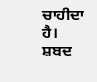ਚਾਹੀਦਾ ਹੈ।
ਸ਼ਬਦ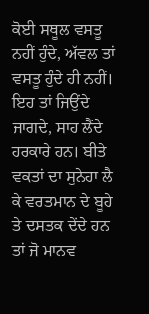ਕੋਈ ਸਥੂਲ ਵਸਤੂ ਨਹੀਂ ਹੁੰਦੇ, ਅੱਵਲ ਤਾਂ ਵਸਤੂ ਹੁੰਦੇ ਹੀ ਨਹੀਂ। ਇਹ ਤਾਂ ਜਿਉਂਦੇ ਜਾਗਦੇ, ਸਾਹ ਲੈਂਦੇ ਹਰਕਾਰੇ ਹਨ। ਬੀਤੇ ਵਕਤਾਂ ਦਾ ਸੁਨੇਹਾ ਲੈ ਕੇ ਵਰਤਮਾਨ ਦੇ ਬੂਹੇ ਤੇ ਦਸਤਕ ਦੇਂਦੇ ਹਨ ਤਾਂ ਜੋ ਮਾਨਵ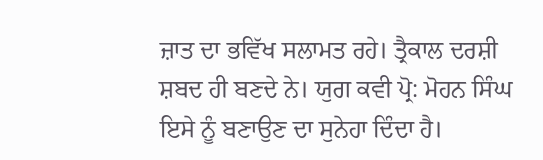ਜ਼ਾਤ ਦਾ ਭਵਿੱਖ ਸਲਾਮਤ ਰਹੇ। ਤ੍ਰੈਕਾਲ ਦਰਸ਼ੀ ਸ਼ਬਦ ਹੀ ਬਣਦੇ ਨੇ। ਯੁਗ ਕਵੀ ਪ੍ਰੋ: ਮੋਹਨ ਸਿੰਘ ਇਸੇ ਨੂੰ ਬਣਾਉਣ ਦਾ ਸੁਨੇਹਾ ਦਿੰਦਾ ਹੈ।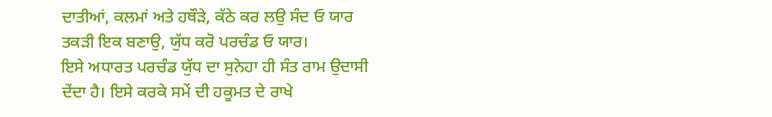ਦਾਤੀਆਂ, ਕਲਮਾਂ ਅਤੇ ਹਥੌੜੇ, ਕੱਠੇ ਕਰ ਲਉ ਸੰਦ ਓ ਯਾਰ
ਤਕੜੀ ਇਕ ਬਣਾਉ, ਯੁੱਧ ਕਰੋ ਪਰਚੰਡ ਓ ਯਾਰ।
ਇਸੇ ਅਧਾਰਤ ਪਰਚੰਡ ਯੁੱਧ ਦਾ ਸੁਨੇਹਾ ਹੀ ਸੰਤ ਰਾਮ ਉਦਾਸੀ ਦੇਂਦਾ ਹੈ। ਇਸੇ ਕਰਕੇ ਸਮੇਂ ਦੀ ਹਕੂਮਤ ਦੇ ਰਾਖੇ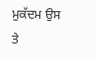ਮੁਕੱਦਮ ਉਸ ਤੇ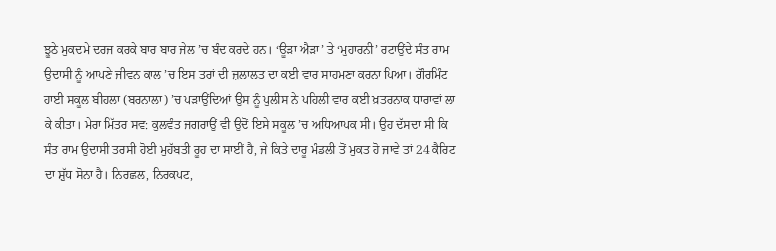ਝੂਠੇ ਮੁਕਦਮੇ ਦਰਜ ਕਰਕੇ ਬਾਰ ਬਾਰ ਜੇਲ ’ਚ ਬੰਦ ਕਰਦੇ ਹਨ। ‘ਊੜਾ ਐੜਾ’ ਤੇ ‘ਮੁਹਾਰਨੀ’ ਰਟਾਉਂਦੇ ਸੰਤ ਰਾਮ ਉਦਾਸੀ ਨੂੰ ਆਪਣੇ ਜੀਵਨ ਕਾਲ ’ਚ ਇਸ ਤਰਾਂ ਦੀ ਜ਼ਲਾਲਤ ਦਾ ਕਈ ਵਾਰ ਸਾਹਮਣਾ ਕਰਨਾ ਪਿਆ। ਗੌਰਮਿੰਟ ਹਾਈ ਸਕੂਲ ਬੀਹਲਾ (ਬਰਨਾਲਾ) ’ਚ ਪੜਾਉਂਦਿਆਂ ਉਸ ਨੂੰ ਪੁਲੀਸ ਨੇ ਪਹਿਲੀ ਵਾਰ ਕਈ ਖ਼ਤਰਨਾਕ ਧਾਰਾਵਾਂ ਲਾ ਕੇ ਕੀਤਾ। ਮੇਰਾ ਮਿੱਤਰ ਸਵ: ਕੁਲਵੰਤ ਜਗਰਾਉਂ ਵੀ ਉਦੋਂ ਇਸੇ ਸਕੂਲ ’ਚ ਅਧਿਆਪਕ ਸੀ। ਉਹ ਦੱਸਦਾ ਸੀ ਕਿ ਸੰਤ ਰਾਮ ਉਦਾਸੀ ਤਰਸੀ ਹੋਈ ਮੁਹੱਬਤੀ ਰੂਹ ਦਾ ਸਾਈਂ ਹੈ, ਜੇ ਕਿਤੇ ਦਾਰੂ ਮੰਡਲੀ ਤੋਂ ਮੁਕਤ ਹੋ ਜਾਵੇ ਤਾਂ 24 ਕੈਰਿਟ ਦਾ ਸ਼ੁੱਧ ਸੋਨਾ ਹੈ। ਨਿਰਛਲ, ਨਿਰਕਪਟ,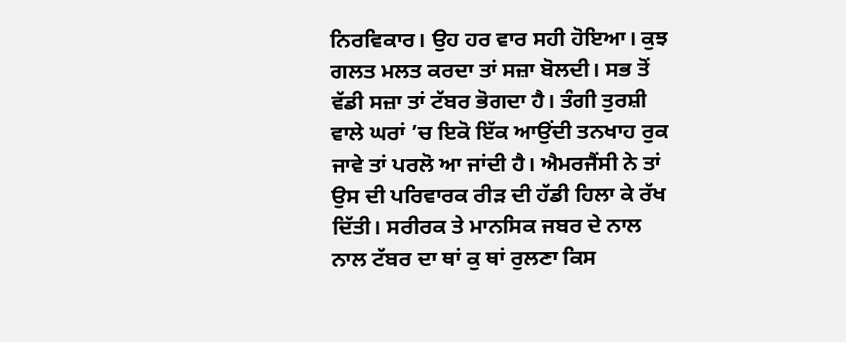ਨਿਰਵਿਕਾਰ। ਉਹ ਹਰ ਵਾਰ ਸਹੀ ਹੋਇਆ। ਕੁਝ ਗਲਤ ਮਲਤ ਕਰਦਾ ਤਾਂ ਸਜ਼ਾ ਬੋਲਦੀ। ਸਭ ਤੋਂ ਵੱਡੀ ਸਜ਼ਾ ਤਾਂ ਟੱਬਰ ਭੋਗਦਾ ਹੈ। ਤੰਗੀ ਤੁਰਸ਼ੀ ਵਾਲੇ ਘਰਾਂ ’ਚ ਇਕੋ ਇੱਕ ਆਉਂਦੀ ਤਨਖਾਹ ਰੁਕ ਜਾਵੇ ਤਾਂ ਪਰਲੋ ਆ ਜਾਂਦੀ ਹੈ। ਐਮਰਜੈਂਸੀ ਨੇ ਤਾਂ ਉਸ ਦੀ ਪਰਿਵਾਰਕ ਰੀੜ ਦੀ ਹੱਡੀ ਹਿਲਾ ਕੇ ਰੱਖ ਦਿੱਤੀ। ਸਰੀਰਕ ਤੇ ਮਾਨਸਿਕ ਜਬਰ ਦੇ ਨਾਲ ਨਾਲ ਟੱਬਰ ਦਾ ਥਾਂ ਕੁ ਥਾਂ ਰੁਲਣਾ ਕਿਸ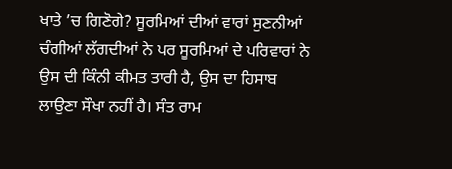ਖਾਤੇ ’ਚ ਗਿਣੋਗੇ? ਸੂਰਮਿਆਂ ਦੀਆਂ ਵਾਰਾਂ ਸੁਣਨੀਆਂ ਚੰਗੀਆਂ ਲੱਗਦੀਆਂ ਨੇ ਪਰ ਸੂਰਮਿਆਂ ਦੇ ਪਰਿਵਾਰਾਂ ਨੇ ਉਸ ਦੀ ਕਿੰਨੀ ਕੀਮਤ ਤਾਰੀ ਹੈ, ਉਸ ਦਾ ਹਿਸਾਬ ਲਾਉਣਾ ਸੌਖਾ ਨਹੀਂ ਹੈ। ਸੰਤ ਰਾਮ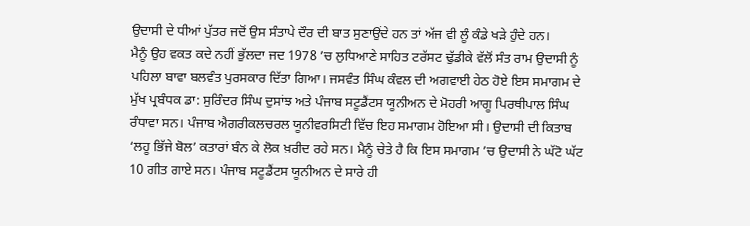ਉਦਾਸੀ ਦੇ ਧੀਆਂ ਪੁੱਤਰ ਜਦੋਂ ਉਸ ਸੰਤਾਪੇ ਦੌਰ ਦੀ ਬਾਤ ਸੁਣਾਉਂਦੇ ਹਨ ਤਾਂ ਅੱਜ ਵੀ ਲੂੰ ਕੰਡੇ ਖੜੇ ਹੁੰਦੇ ਹਨ।
ਮੈਨੂੰ ਉਹ ਵਕਤ ਕਦੇ ਨਹੀਂ ਭੁੱਲਦਾ ਜਦ 1978 ’ਚ ਲੁਧਿਆਣੇ ਸਾਹਿਤ ਟਰੱਸਟ ਢੁੱਡੀਕੇ ਵੱਲੋਂ ਸੰਤ ਰਾਮ ਉਦਾਸੀ ਨੂੰ ਪਹਿਲਾ ਬਾਵਾ ਬਲਵੰਤ ਪੁਰਸਕਾਰ ਦਿੱਤਾ ਗਿਆ। ਜਸਵੰਤ ਸਿੰਘ ਕੰਵਲ ਦੀ ਅਗਵਾਈ ਹੇਠ ਹੋਏ ਇਸ ਸਮਾਗਮ ਦੇ ਮੁੱਖ ਪ੍ਰਬੰਧਕ ਡਾ: ਸੁਰਿੰਦਰ ਸਿੰਘ ਦੁਸਾਂਝ ਅਤੇ ਪੰਜਾਬ ਸਟੂਡੈਂਟਸ ਯੂਨੀਅਨ ਦੇ ਮੋਹਰੀ ਆਗੂ ਪਿਰਥੀਪਾਲ ਸਿੰਘ ਰੰਧਾਵਾ ਸਨ। ਪੰਜਾਬ ਐਗਰੀਕਲਚਰਲ ਯੂਨੀਵਰਸਿਟੀ ਵਿੱਚ ਇਹ ਸਮਾਗਮ ਹੋਇਆ ਸੀ। ਉਦਾਸੀ ਦੀ ਕਿਤਾਬ ‘ਲਹੂ ਭਿੱਜੇ ਬੋਲ’ ਕਤਾਰਾਂ ਬੰਨ ਕੇ ਲੋਕ ਖ਼ਰੀਦ ਰਹੇ ਸਨ। ਮੈਨੂੰ ਚੇਤੇ ਹੈ ਕਿ ਇਸ ਸਮਾਗਮ ’ਚ ਉਦਾਸੀ ਨੇ ਘੱਟੋ ਘੱਟ 10 ਗੀਤ ਗਾਏ ਸਨ। ਪੰਜਾਬ ਸਟੂਡੈਂਟਸ ਯੂਨੀਅਨ ਦੇ ਸਾਰੇ ਹੀ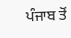ਪੰਜਾਬ ਤੋਂ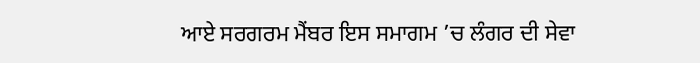ਆਏ ਸਰਗਰਮ ਮੈਂਬਰ ਇਸ ਸਮਾਗਮ ’ਚ ਲੰਗਰ ਦੀ ਸੇਵਾ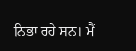ਨਿਭਾ ਰਹੇ ਸਨ। ਮੈਂ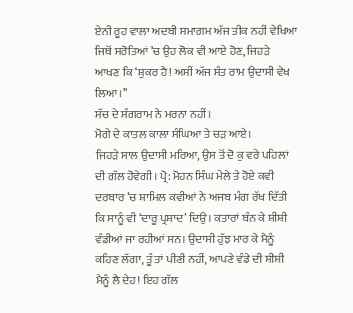ਏਨੀ ਰੂਹ ਵਾਲਾ ਅਦਬੀ ਸਮਾਗਮ ਅੱਜ ਤੀਕ ਨਹੀਂ ਵੇਖਿਆ ਜਿਥੋਂ ਸਰੋਤਿਆਂ ’ਚ ਉਹ ਲੋਕ ਵੀ ਆਏ ਹੋਣ, ਜਿਹੜੇ ਆਖਣ ਕਿ ‘ਸ਼ੁਕਰ ਹੈ! ਅਸੀਂ ਅੱਜ ਸੰਤ ਰਾਮ ਉਦਾਸੀ ਵੇਖ ਲਿਆ।’’
ਸੱਚ ਦੇ ਸੰਗਰਾਮ ਨੇ ਮਰਨਾ ਨਹੀਂ।
ਮੋਗੇ ਦੇ ਕਾਤਲ ਕਾਲਾ ਸੰਘਿਆ ਤੇ ਚੜ ਆਏ।
ਜਿਹੜੇ ਸਾਲ ਉਦਾਸੀ ਮਰਿਆ, ਉਸ ਤੋਂ ਦੋ ਕੁ ਵਰੇ ਪਹਿਲਾਂ ਦੀ ਗੱਲ ਹੋਵੇਗੀ। ਪ੍ਰੋ: ਮੋਹਨ ਸਿੰਘ ਮੇਲੇ ਤੇ ਹੋਏ ਕਵੀ ਦਰਬਾਰ ’ਚ ਸ਼ਾਮਿਲ ਕਵੀਆਂ ਨੇ ਅਜਬ ਮੰਗ ਰੱਖ ਦਿੱਤੀ ਕਿ ਸਾਨੂੰ ਵੀ ‘ਦਾਰੂ ਪ੍ਰਸ਼ਾਦ’ ਦਿਉ। ਕਤਾਰਾਂ ਬੰਨ ਕੇ ਸ਼ੀਸ਼ੀ ਵੰਡੀਆਂ ਜਾ ਰਹੀਆਂ ਸਨ। ਉਦਾਸੀ ਹੁੱਝ ਮਾਰ ਕੇ ਮੈਨੂੰ ਕਹਿਣ ਲੱਗਾ, ਤੂੰ ਤਾਂ ਪੀਣੀ ਨਹੀਂ, ਆਪਣੇ ਵੰਡੇ ਦੀ ਸ਼ੀਸ਼ੀ ਮੈਨੂੰ ਲੈ ਦੇਹ! ਇਹ ਗੱਲ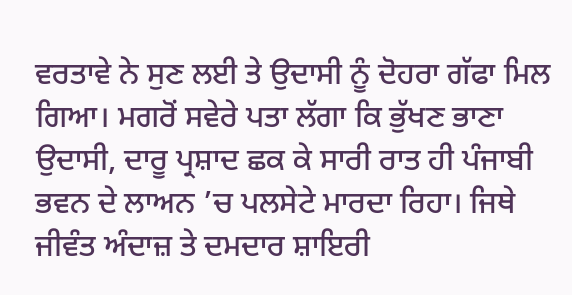ਵਰਤਾਵੇ ਨੇ ਸੁਣ ਲਈ ਤੇ ਉਦਾਸੀ ਨੂੰ ਦੋਹਰਾ ਗੱਫਾ ਮਿਲ ਗਿਆ। ਮਗਰੋਂ ਸਵੇਰੇ ਪਤਾ ਲੱਗਾ ਕਿ ਭੁੱਖਣ ਭਾਣਾ ਉਦਾਸੀ, ਦਾਰੂ ਪ੍ਰਸ਼ਾਦ ਛਕ ਕੇ ਸਾਰੀ ਰਾਤ ਹੀ ਪੰਜਾਬੀ ਭਵਨ ਦੇ ਲਾਅਨ ’ਚ ਪਲਸੇਟੇ ਮਾਰਦਾ ਰਿਹਾ। ਜਿਥੇ ਜੀਵੰਤ ਅੰਦਾਜ਼ ਤੇ ਦਮਦਾਰ ਸ਼ਾਇਰੀ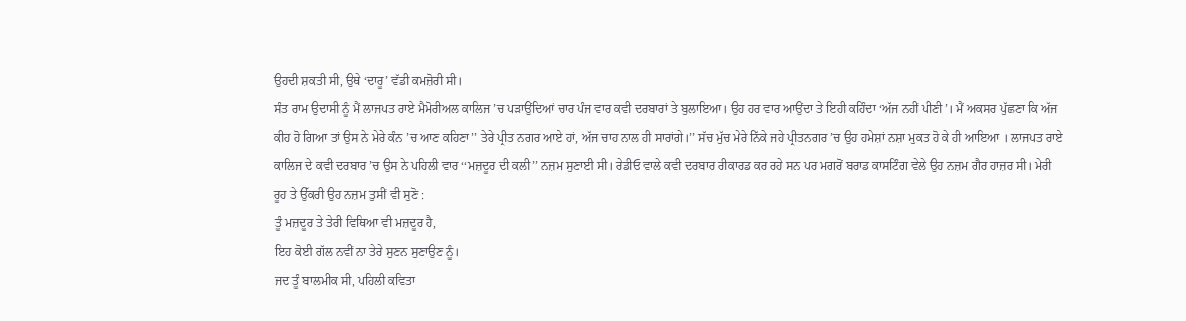ਉਹਦੀ ਸ਼ਕਤੀ ਸੀ, ਉਥੇ ‘ਦਾਰੂ’ ਵੱਡੀ ਕਮਜ਼ੋਰੀ ਸੀ।
ਸੰਤ ਰਾਮ ਉਦਾਸੀ ਨੂੰ ਮੈਂ ਲਾਜਪਤ ਰਾਏ ਮੈਮੋਰੀਅਲ ਕਾਲਿਜ ’ਚ ਪੜਾਉਂਦਿਆਂ ਚਾਰ ਪੰਜ ਵਾਰ ਕਵੀ ਦਰਬਾਰਾਂ ਤੇ ਬੁਲਾਇਆ। ਉਹ ਹਰ ਵਾਰ ਆਉਂਦਾ ਤੇ ਇਹੀ ਕਹਿੰਦਾ ‘ਅੱਜ ਨਹੀਂ ਪੀਣੀ’। ਮੈਂ ਅਕਸਰ ਪੁੱਛਣਾ ਕਿ ਅੱਜ ਕੀਹ ਹੋ ਗਿਆ ਤਾਂ ਉਸ ਨੇ ਮੇਰੇ ਕੰਨ ’ਚ ਆਣ ਕਹਿਣਾ’’ ਤੇਰੇ ਪ੍ਰੀਤ ਨਗਰ ਆਏ ਹਾਂ, ਅੱਜ ਚਾਹ ਨਾਲ ਹੀ ਸਾਰਾਂਗੇ।’’ ਸੱਚ ਮੁੱਚ ਮੇਰੇ ਨਿੱਕੇ ਜਹੇ ਪ੍ਰੀਤਨਗਰ ’ਚ ਉਹ ਹਮੇਸ਼ਾਂ ਨਸ਼ਾ ਮੁਕਤ ਹੋ ਕੇ ਹੀ ਆਇਆ । ਲਾਜਪਤ ਰਾਏ ਕਾਲਿਜ ਦੇ ਕਵੀ ਦਰਬਾਰ ’ਚ ਉਸ ਨੇ ਪਹਿਲੀ ਵਾਰ ‘‘ਮਜ਼ਦੂਰ ਦੀ ਕਲੀ’’ ਨਜ਼ਮ ਸੁਣਾਈ ਸੀ। ਰੇਡੀਓ ਵਾਲੇ ਕਵੀ ਦਰਬਾਰ ਰੀਕਾਰਡ ਕਰ ਰਹੇ ਸਨ ਪਰ ਮਗਰੋਂ ਬਰਾਡ ਕਾਸਟਿੰਗ ਵੇਲੇ ਉਹ ਨਜ਼ਮ ਗੈਰ ਹਾਜ਼ਰ ਸੀ। ਮੇਰੀ ਰੂਹ ਤੇ ਉੱਕਰੀ ਉਹ ਨਜ਼ਮ ਤੁਸੀਂ ਵੀ ਸੁਣੋ :
ਤੂੰ ਮਜ਼ਦੂਰ ਤੇ ਤੇਰੀ ਵਿਥਿਆ ਵੀ ਮਜ਼ਦੂਰ ਹੈ,
ਇਹ ਕੋਈ ਗੱਲ ਨਵੀਂ ਨਾ ਤੇਰੇ ਸੁਣਨ ਸੁਣਾਉਣ ਨੂੰ।
ਜਦ ਤੂੰ ਬਾਲਮੀਕ ਸੀ, ਪਹਿਲੀ ਕਵਿਤਾ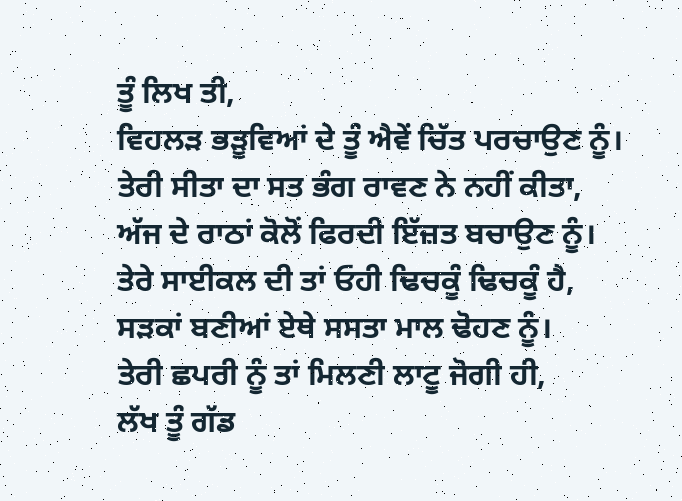ਤੂੰ ਲਿਖ ਤੀ,
ਵਿਹਲੜ ਭੜੂਵਿਆਂ ਦੇ ਤੂੰ ਐਵੇਂ ਚਿੱਤ ਪਰਚਾਉਣ ਨੂੰ।
ਤੇਰੀ ਸੀਤਾ ਦਾ ਸਤ ਭੰਗ ਰਾਵਣ ਨੇ ਨਹੀਂ ਕੀਤਾ,
ਅੱਜ ਦੇ ਰਾਠਾਂ ਕੋਲੋਂ ਫਿਰਦੀ ਇੱਜ਼ਤ ਬਚਾਉਣ ਨੂੰ।
ਤੇਰੇ ਸਾਈਕਲ ਦੀ ਤਾਂ ਓਹੀ ਢਿਚਕੂੰ ਢਿਚਕੂੰ ਹੈ,
ਸੜਕਾਂ ਬਣੀਆਂ ਏਥੇ ਸਸਤਾ ਮਾਲ ਢੋਹਣ ਨੂੰ।
ਤੇਰੀ ਛਪਰੀ ਨੂੰ ਤਾਂ ਮਿਲਣੀ ਲਾਟੂ ਜੋਗੀ ਹੀ,
ਲੱਖ ਤੂੰ ਗੱਡ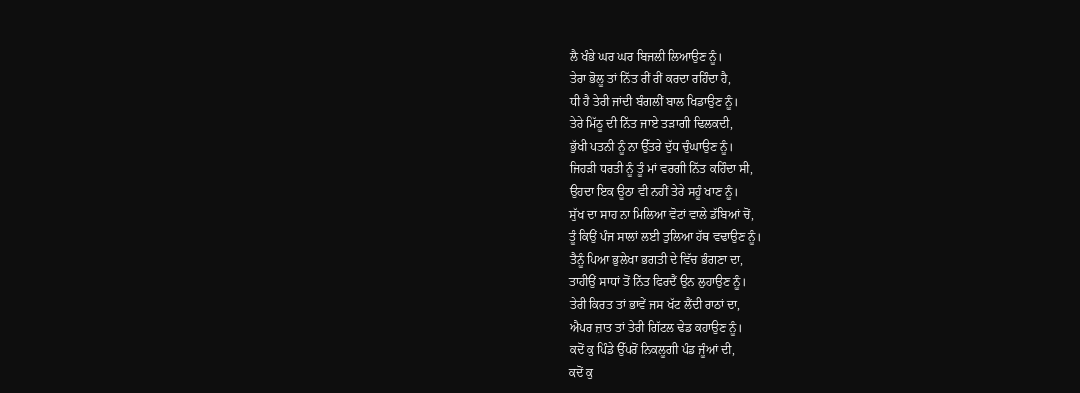ਲੈ ਖੰਭੇ ਘਰ ਘਰ ਬਿਜਲੀ ਲਿਆਉਣ ਨੂੰ।
ਤੇਰਾ ਭੋਲੂ ਤਾਂ ਨਿੱਤ ਰੀਂ ਰੀਂ ਕਰਦਾ ਰਹਿੰਦਾ ਹੈ,
ਧੀ ਹੈ ਤੇਰੀ ਜਾਂਦੀ ਬੰਗਲੀਂ ਬਾਲ ਖਿਡਾਉਣ ਨੂੰ।
ਤੇਰੇ ਮਿੱਠੂ ਦੀ ਨਿੱਤ ਜਾਏ ਤੜਾਗੀ ਢਿਲਕਦੀ,
ਭੁੱਖੀ ਪਤਨੀ ਨੂੰ ਨਾ ਉੱਤਰੇ ਦੁੱਧ ਚੁੰਘਾਉਣ ਨੂੰ।
ਜਿਹੜੀ ਧਰਤੀ ਨੂੰ ਤੂੰ ਮਾਂ ਵਰਗੀ ਨਿੱਤ ਕਹਿੰਦਾ ਸੀ,
ਉਹਦਾ ਇਕ ਊਠਾ ਵੀ ਨਹੀਂ ਤੇਰੇ ਸਹੂੰ ਖਾਣ ਨੂੰ।
ਸੁੱਖ ਦਾ ਸਾਹ ਨਾ ਮਿਲਿਆ ਵੋਟਾਂ ਵਾਲੇ ਡੱਬਿਆਂ ਚੋਂ,
ਤੂੰ ਕਿਉਂ ਪੰਜ ਸਾਲਾਂ ਲਈ ਤੁਲਿਆ ਹੱਥ ਵਢਾਉਣ ਨੂੰ।
ਤੈਨੂੰ ਪਿਆ ਭੁਲੇਖਾ ਭਗਤੀ ਦੇ ਵਿੱਚ ਭੰਗਣਾ ਦਾ,
ਤਾਹੀਉਂ ਸਾਧਾਂ ਤੋਂ ਨਿੱਤ ਫਿਰਦੈਂ ਉਨ ਲੁਹਾਉਣ ਨੂੰ।
ਤੇਰੀ ਕਿਰਤ ਤਾਂ ਭਾਵੇਂ ਜਸ ਖੱਟ ਲੈਂਦੀ ਰਾਠਾਂ ਦਾ,
ਐਪਰ ਜ਼ਾਤ ਤਾਂ ਤੇਰੀ ਗਿੱਟਲ ਢੇਡ ਕਹਾਉਣ ਨੂੰ।
ਕਦੋਂ ਕੁ ਪਿੰਡੇ ਉੱਪਰੋਂ ਨਿਕਲੂਗੀ ਪੰਡ ਜੂੰਆਂ ਦੀ,
ਕਦੋਂ ਕੁ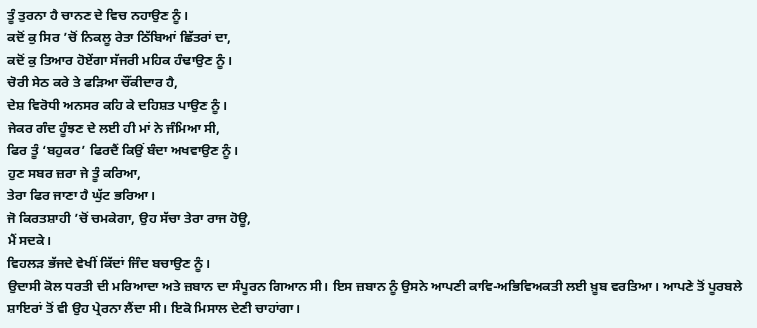ਤੂੰ ਤੁਰਨਾ ਹੈ ਚਾਨਣ ਦੇ ਵਿਚ ਨਹਾਉਣ ਨੂੰ।
ਕਦੋਂ ਕੁ ਸਿਰ ’ਚੋਂ ਨਿਕਲੂ ਰੇਤਾ ਠਿੱਬਿਆਂ ਛਿੱਤਰਾਂ ਦਾ,
ਕਦੋਂ ਕੁ ਤਿਆਰ ਹੋਏਂਗਾ ਸੱਜਰੀ ਮਹਿਕ ਹੰਢਾਉਣ ਨੂੰ।
ਚੋਰੀ ਸੇਠ ਕਰੇ ਤੇ ਫੜਿਆ ਚੌਂਕੀਦਾਰ ਹੈ,
ਦੇਸ਼ ਵਿਰੋਧੀ ਅਨਸਰ ਕਹਿ ਕੇ ਦਹਿਸ਼ਤ ਪਾਉਣ ਨੂੰ।
ਜੇਕਰ ਗੰਦ ਹੂੰਝਣ ਦੇ ਲਈ ਹੀ ਮਾਂ ਨੇ ਜੰਮਿਆ ਸੀ,
ਫਿਰ ਤੂੰ ‘ਬਹੁਕਰ’ ਫਿਰਦੈਂ ਕਿਉਂ ਬੰਦਾ ਅਖਵਾਉਣ ਨੂੰ।
ਹੁਣ ਸਬਰ ਜ਼ਰਾ ਜੇ ਤੂੰ ਕਰਿਆ,
ਤੇਰਾ ਫਿਰ ਜਾਣਾ ਹੈ ਘੁੱਟ ਭਰਿਆ।
ਜੋ ਕਿਰਤਸ਼ਾਹੀ ’ਚੋਂ ਚਮਕੇਗਾ, ਉਹ ਸੱਚਾ ਤੇਰਾ ਰਾਜ ਹੋਊ,
ਮੈਂ ਸਦਕੇ।
ਵਿਹਲੜ ਭੱਜਦੇ ਵੇਖੀਂ ਕਿੱਦਾਂ ਜਿੰਦ ਬਚਾਉਣ ਨੂੰ।
ਉਦਾਸੀ ਕੋਲ ਧਰਤੀ ਦੀ ਮਰਿਆਦਾ ਅਤੇ ਜ਼ਬਾਨ ਦਾ ਸੰਪੂਰਨ ਗਿਆਨ ਸੀ। ਇਸ ਜ਼ਬਾਨ ਨੂੰ ਉਸਨੇ ਆਪਣੀ ਕਾਵਿ-ਅਭਿਵਿਅਕਤੀ ਲਈ ਖ਼ੂਬ ਵਰਤਿਆ। ਆਪਣੇ ਤੋਂ ਪੂਰਬਲੇ ਸ਼ਾਇਰਾਂ ਤੋਂ ਵੀ ਉਹ ਪ੍ਰੇਰਨਾ ਲੈਂਦਾ ਸੀ। ਇਕੋ ਮਿਸਾਲ ਦੇਣੀ ਚਾਹਾਂਗਾ।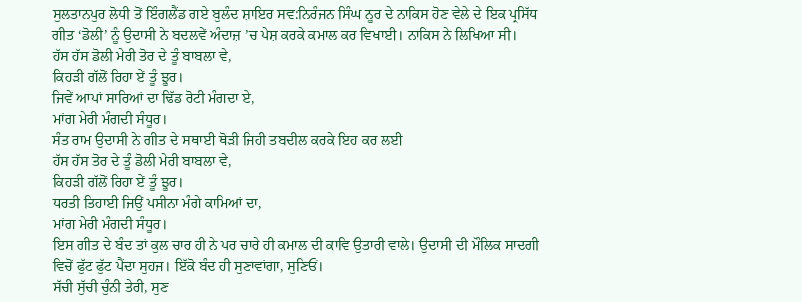ਸੁਲਤਾਨਪੁਰ ਲੋਧੀ ਤੋਂ ਇੰਗਲੈਂਡ ਗਏ ਬੁਲੰਦ ਸ਼ਾਇਰ ਸਵ:ਨਿਰੰਜਨ ਸਿੰਘ ਨੂਰ ਦੇ ਨਾਕਿਸ ਹੋਣ ਵੇਲੇ ਦੇ ਇਕ ਪ੍ਰਸਿੱਧ ਗੀਤ ‘ਡੋਲੀ’ ਨੂੰ ਉਦਾਸੀ ਨੇ ਬਦਲਵੇਂ ਅੰਦਾਜ਼ ’ਚ ਪੇਸ਼ ਕਰਕੇ ਕਮਾਲ ਕਰ ਵਿਖਾਈ। ਨਾਕਿਸ ਨੇ ਲਿਖਿਆ ਸੀ।
ਹੱਸ ਹੱਸ ਡੋਲੀ ਮੇਰੀ ਤੋਰ ਦੇ ਤੂੰ ਬਾਬਲਾ ਵੇ,
ਕਿਹੜੀ ਗੱਲੋਂ ਰਿਹਾ ਏਂ ਤੂੰ ਝੂਰ।
ਜਿਵੇਂ ਆਪਾਂ ਸਾਰਿਆਂ ਦਾ ਢਿੱਡ ਰੋਟੀ ਮੰਗਦਾ ਏ,
ਮਾਂਗ ਮੇਰੀ ਮੰਗਦੀ ਸੰਧੂਰ।
ਸੰਤ ਰਾਮ ਉਦਾਸੀ ਨੇ ਗੀਤ ਦੇ ਸਥਾਈ ਥੋੜੀ ਜਿਹੀ ਤਬਦੀਲ ਕਰਕੇ ਇਹ ਕਰ ਲਈ
ਹੱਸ ਹੱਸ ਤੋਰ ਦੇ ਤੂੰ ਡੋਲੀ ਮੇਰੀ ਬਾਬਲਾ ਵੇ,
ਕਿਹੜੀ ਗੱਲੋਂ ਰਿਹਾ ਏਂ ਤੂੰ ਝੂਰ।
ਧਰਤੀ ਤਿਹਾਈ ਜਿਉਂ ਪਸੀਨਾ ਮੰਗੇ ਕਾਮਿਆਂ ਦਾ,
ਮਾਂਗ ਮੇਰੀ ਮੰਗਦੀ ਸੰਧੂਰ।
ਇਸ ਗੀਤ ਦੇ ਬੰਦ ਤਾਂ ਕੁਲ ਚਾਰ ਹੀ ਨੇ ਪਰ ਚਾਰੇ ਹੀ ਕਮਾਲ ਦੀ ਕਾਵਿ ਉਤਾਰੀ ਵਾਲੇ। ਉਦਾਸੀ ਦੀ ਮੌਲਿਕ ਸਾਦਗੀ ਵਿਚੋਂ ਫੁੱਟ ਫੁੱਟ ਪੈਂਦਾ ਸੁਹਜ। ਇੱਕੋ ਬੰਦ ਹੀ ਸੁਣਾਵਾਂਗਾ, ਸੁਣਿਓਂ।
ਸੱਚੀ ਸੁੱਚੀ ਚੁੰਨੀ ਤੇਰੀ, ਸੁਣ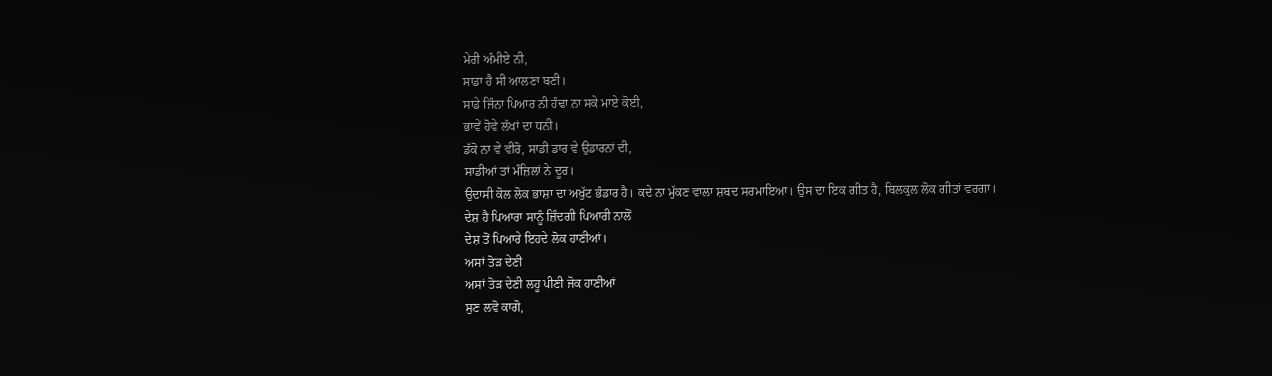ਮੇਰੀ ਅੰਮੀਏ ਨੀ,
ਸਾਡਾ ਹੈ ਸੀ ਆਲਣਾ ਬਣੀ।
ਸਾਡੇ ਜਿੰਨਾ ਪਿਆਰ ਨੀ ਹੰਢਾ ਨਾ ਸਕੇ ਮਾਏ ਕੋਈ,
ਭਾਵੇਂ ਹੋਵੇ ਲੱਖਾਂ ਦਾ ਧਨੀ।
ਡੱਕੋ ਨਾ ਵੇ ਵੀਰੋ, ਸਾਡੀ ਡਾਰ ਵੇ ਉਡਾਰਨਾਂ ਦੀ,
ਸਾਡੀਆਂ ਤਾਂ ਮੰਜ਼ਿਲਾਂ ਨੇ ਦੂਰ।
ਉਦਾਸੀ ਕੋਲ ਲੋਕ ਭਾਸ਼ਾ ਦਾ ਅਖੁੱਟ ਭੰਡਾਰ ਹੈ। ਕਦੇ ਨਾ ਮੁੱਕਣ ਵਾਲਾ ਸ਼ਬਦ ਸਰਮਾਇਆ। ਉਸ ਦਾ ਇਕ ਗੀਤ ਹੈ, ਬਿਲਕੁਲ ਲੋਕ ਗੀਤਾਂ ਵਰਗਾ।
ਦੇਸ਼ ਹੈ ਪਿਆਰਾ ਸਾਨੂੰ ਜ਼ਿੰਦਗੀ ਪਿਆਰੀ ਨਾਲੋਂ
ਦੇਸ਼ ਤੋਂ ਪਿਆਰੇ ਇਹਦੇ ਲੋਕ ਹਾਣੀਆਂ।
ਅਸਾਂ ਤੋੜ ਦੇਣੀ
ਅਸਾਂ ਤੋੜ ਦੇਣੀ ਲਹੂ ਪੀਣੀ ਜੋਕ ਹਾਣੀਆਂ
ਸੁਣ ਲਵੋ ਕਾਗੋ,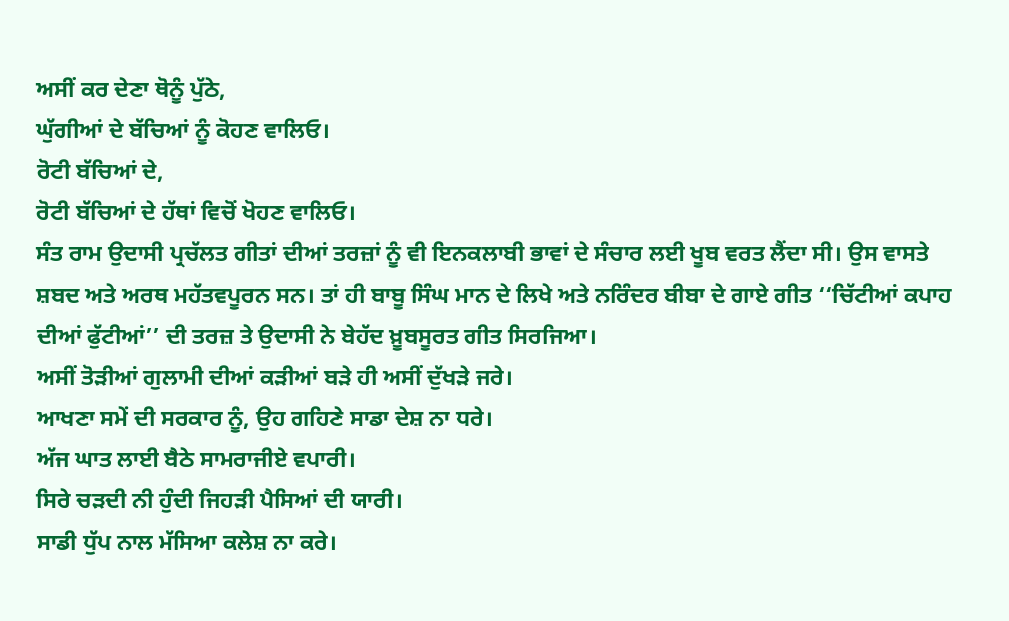ਅਸੀਂ ਕਰ ਦੇਣਾ ਥੋਨੂੰ ਪੁੱਠੇ,
ਘੁੱਗੀਆਂ ਦੇ ਬੱਚਿਆਂ ਨੂੰ ਕੋਹਣ ਵਾਲਿਓ।
ਰੋਟੀ ਬੱਚਿਆਂ ਦੇ,
ਰੋਟੀ ਬੱਚਿਆਂ ਦੇ ਹੱਥਾਂ ਵਿਚੋਂ ਖੋਹਣ ਵਾਲਿਓ।
ਸੰਤ ਰਾਮ ਉਦਾਸੀ ਪ੍ਰਚੱਲਤ ਗੀਤਾਂ ਦੀਆਂ ਤਰਜ਼ਾਂ ਨੂੰ ਵੀ ਇਨਕਲਾਬੀ ਭਾਵਾਂ ਦੇ ਸੰਚਾਰ ਲਈ ਖੂਬ ਵਰਤ ਲੈਂਦਾ ਸੀ। ਉਸ ਵਾਸਤੇ ਸ਼ਬਦ ਅਤੇ ਅਰਥ ਮਹੱਤਵਪੂਰਨ ਸਨ। ਤਾਂ ਹੀ ਬਾਬੂ ਸਿੰਘ ਮਾਨ ਦੇ ਲਿਖੇ ਅਤੇ ਨਰਿੰਦਰ ਬੀਬਾ ਦੇ ਗਾਏ ਗੀਤ ‘‘ਚਿੱਟੀਆਂ ਕਪਾਹ ਦੀਆਂ ਫੁੱਟੀਆਂ’’ ਦੀ ਤਰਜ਼ ਤੇ ਉਦਾਸੀ ਨੇ ਬੇਹੱਦ ਖ਼ੂਬਸੂਰਤ ਗੀਤ ਸਿਰਜਿਆ।
ਅਸੀਂ ਤੋੜੀਆਂ ਗੁਲਾਮੀ ਦੀਆਂ ਕੜੀਆਂ ਬੜੇ ਹੀ ਅਸੀਂ ਦੁੱਖੜੇ ਜਰੇ।
ਆਖਣਾ ਸਮੇਂ ਦੀ ਸਰਕਾਰ ਨੂੰ, ਉਹ ਗਹਿਣੇ ਸਾਡਾ ਦੇਸ਼ ਨਾ ਧਰੇ।
ਅੱਜ ਘਾਤ ਲਾਈ ਬੈਠੇ ਸਾਮਰਾਜੀਏ ਵਪਾਰੀ।
ਸਿਰੇ ਚੜਦੀ ਨੀ ਹੁੰਦੀ ਜਿਹੜੀ ਪੈਸਿਆਂ ਦੀ ਯਾਰੀ।
ਸਾਡੀ ਧੁੱਪ ਨਾਲ ਮੱਸਿਆ ਕਲੇਸ਼ ਨਾ ਕਰੇ।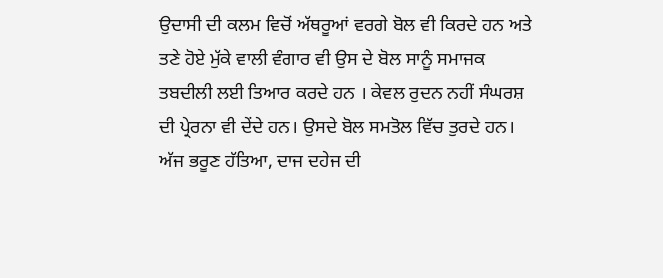ਉਦਾਸੀ ਦੀ ਕਲਮ ਵਿਚੋਂ ਅੱਥਰੂਆਂ ਵਰਗੇ ਬੋਲ ਵੀ ਕਿਰਦੇ ਹਨ ਅਤੇ ਤਣੇ ਹੋਏ ਮੁੱਕੇ ਵਾਲੀ ਵੰਗਾਰ ਵੀ ਉਸ ਦੇ ਬੋਲ ਸਾਨੂੰ ਸਮਾਜਕ ਤਬਦੀਲੀ ਲਈ ਤਿਆਰ ਕਰਦੇ ਹਨ । ਕੇਵਲ ਰੁਦਨ ਨਹੀਂ ਸੰਘਰਸ਼ ਦੀ ਪ੍ਰੇਰਨਾ ਵੀ ਦੇਂਦੇ ਹਨ। ਉਸਦੇ ਬੋਲ ਸਮਤੋਲ ਵਿੱਚ ਤੁਰਦੇ ਹਨ। ਅੱਜ ਭਰੂਣ ਹੱਤਿਆ, ਦਾਜ ਦਹੇਜ ਦੀ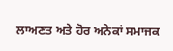ਲਾਅਣਤ ਅਤੇ ਹੋਰ ਅਨੇਕਾਂ ਸਮਾਜਕ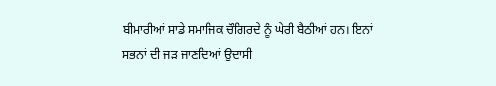ਬੀਮਾਰੀਆਂ ਸਾਡੇ ਸਮਾਜਿਕ ਚੌਗਿਰਦੇ ਨੂੰ ਘੇਰੀ ਬੈਠੀਆਂ ਹਨ। ਇਨਾਂ ਸਭਨਾਂ ਦੀ ਜੜ ਜਾਣਦਿਆਂ ਉਦਾਸੀ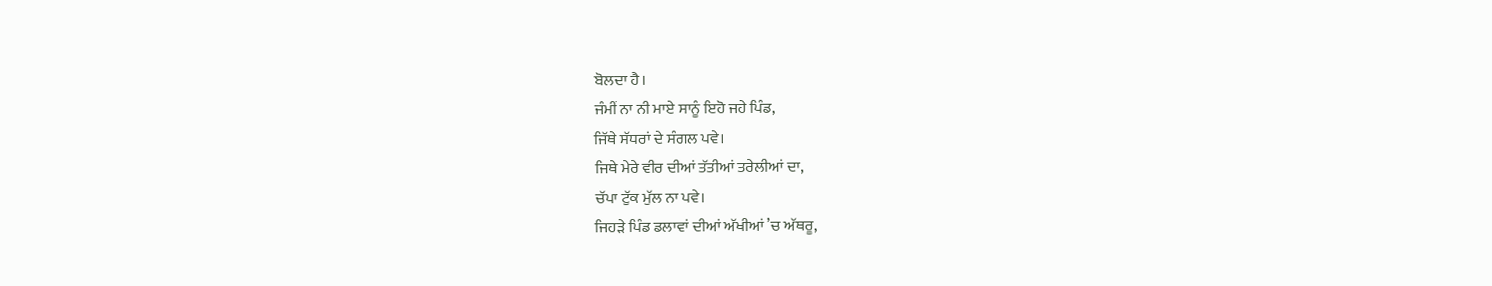ਬੋਲਦਾ ਹੈ।
ਜੰਮੀਂ ਨਾ ਨੀ ਮਾਏ ਸਾਨੂੰ ਇਹੋ ਜਹੇ ਪਿੰਡ,
ਜਿੱਥੇ ਸੱਧਰਾਂ ਦੇ ਸੰਗਲ ਪਵੇ।
ਜਿਥੇ ਮੇਰੇ ਵੀਰ ਦੀਆਂ ਤੱਤੀਆਂ ਤਰੇਲੀਆਂ ਦਾ,
ਚੱਪਾ ਟੁੱਕ ਮੁੱਲ ਨਾ ਪਵੇ।
ਜਿਹੜੇ ਪਿੰਡ ਡਲਾਵਾਂ ਦੀਆਂ ਅੱਖੀਆਂ ’ਚ ਅੱਥਰੂ,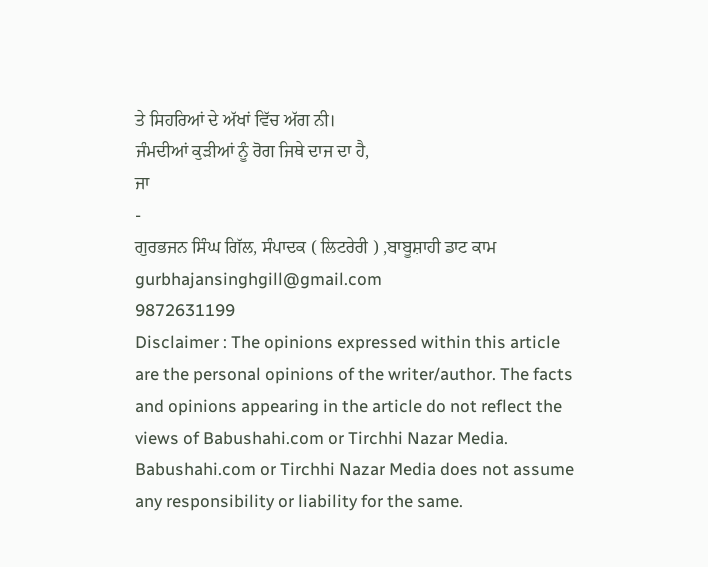ਤੇ ਸਿਹਰਿਆਂ ਦੇ ਅੱਖਾਂ ਵਿੱਚ ਅੱਗ ਨੀ।
ਜੰਮਦੀਆਂ ਕੁੜੀਆਂ ਨੂੰ ਰੋਗ ਜਿਥੇ ਦਾਜ ਦਾ ਹੈ,
ਜਾ
-
ਗੁਰਭਜਨ ਸਿੰਘ ਗਿੱਲ, ਸੰਪਾਦਕ ( ਲਿਟਰੇਰੀ ) ,ਬਾਬੂਸ਼ਾਹੀ ਡਾਟ ਕਾਮ
gurbhajansinghgill@gmail.com
9872631199
Disclaimer : The opinions expressed within this article are the personal opinions of the writer/author. The facts and opinions appearing in the article do not reflect the views of Babushahi.com or Tirchhi Nazar Media. Babushahi.com or Tirchhi Nazar Media does not assume any responsibility or liability for the same.